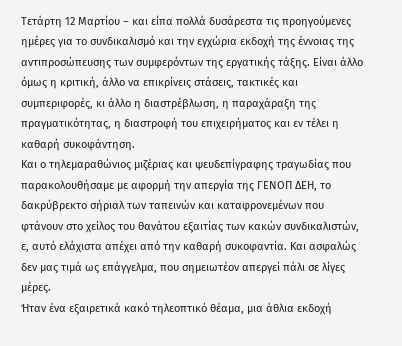Τετάρτη 12 Μαρτίου – και είπα πολλά δυσάρεστα τις προηγούμενες ημέρες για το συνδικαλισμό και την εγχώρια εκδοχή της έννοιας της αντιπροσώπευσης των συμφερόντων της εργατικής τάξης. Είναι άλλο όμως η κριτική, άλλο να επικρίνεις στάσεις, τακτικές και συμπεριφορές, κι άλλο η διαστρέβλωση, η παραχάραξη της πραγματικότητας, η διαστροφή του επιχειρήματος και εν τέλει η καθαρή συκοφάντηση.
Και ο τηλεμαραθώνιος μιζέριας και ψευδεπίγραφης τραγωδίας που παρακολουθήσαμε με αφορμή την απεργία της ΓΕΝΟΠ ΔΕΗ, το δακρύβρεκτο σήριαλ των ταπεινών και καταφρονεμένων που φτάνουν στο χείλος του θανάτου εξαιτίας των κακών συνδικαλιστών, ε, αυτό ελάχιστα απέχει από την καθαρή συκοφαντία. Και ασφαλώς δεν μας τιμά ως επάγγελμα, που σημειωτέον απεργεί πάλι σε λίγες μέρες.
Ήταν ένα εξαιρετικά κακό τηλεοπτικό θέαμα, μια άθλια εκδοχή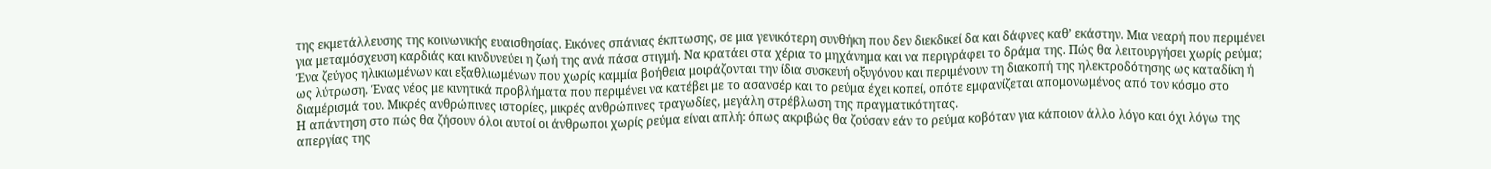της εκμετάλλευσης της κοινωνικής ευαισθησίας. Εικόνες σπάνιας έκπτωσης, σε μια γενικότερη συνθήκη που δεν διεκδικεί δα και δάφνες καθ’ εκάστην. Μια νεαρή που περιμένει για μεταμόσχευση καρδιάς και κινδυνεύει η ζωή της ανά πάσα στιγμή. Να κρατάει στα χέρια το μηχάνημα και να περιγράφει το δράμα της. Πώς θα λειτουργήσει χωρίς ρεύμα; Ένα ζεύγος ηλικιωμένων και εξαθλιωμένων που χωρίς καμμία βοήθεια μοιράζονται την ίδια συσκευή οξυγόνου και περιμένουν τη διακοπή της ηλεκτροδότησης ως καταδίκη ή ως λύτρωση. Ένας νέος με κινητικά προβλήματα που περιμένει να κατέβει με το ασανσέρ και το ρεύμα έχει κοπεί, οπότε εμφανίζεται απομονωμένος από τον κόσμο στο διαμέρισμά του. Μικρές ανθρώπινες ιστορίες, μικρές ανθρώπινες τραγωδίες, μεγάλη στρέβλωση της πραγματικότητας.
Η απάντηση στο πώς θα ζήσουν όλοι αυτοί οι άνθρωποι χωρίς ρεύμα είναι απλή: όπως ακριβώς θα ζούσαν εάν το ρεύμα κοβόταν για κάποιον άλλο λόγο και όχι λόγω της απεργίας της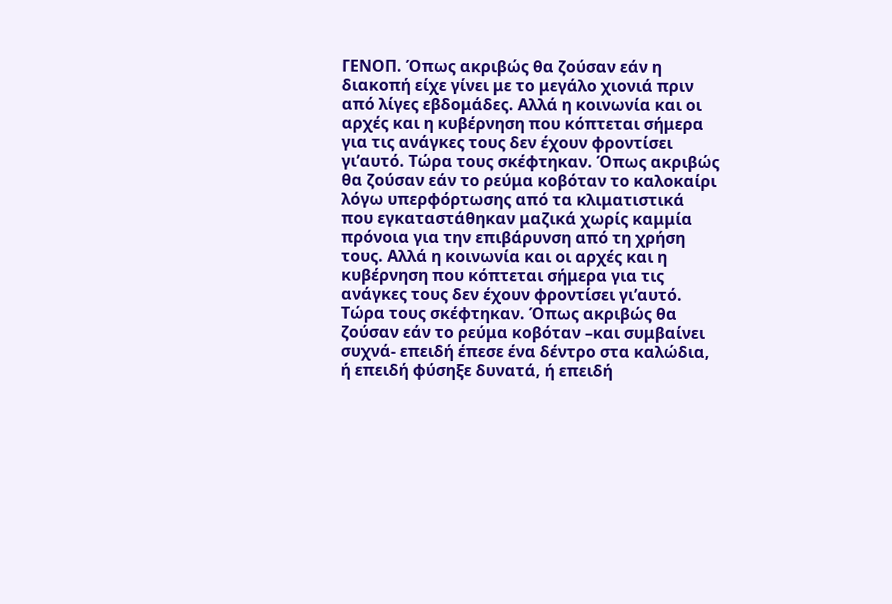ΓΕΝΟΠ. Όπως ακριβώς θα ζούσαν εάν η διακοπή είχε γίνει με το μεγάλο χιονιά πριν από λίγες εβδομάδες. Αλλά η κοινωνία και οι αρχές και η κυβέρνηση που κόπτεται σήμερα για τις ανάγκες τους δεν έχουν φροντίσει γι’αυτό. Τώρα τους σκέφτηκαν. Όπως ακριβώς θα ζούσαν εάν το ρεύμα κοβόταν το καλοκαίρι λόγω υπερφόρτωσης από τα κλιματιστικά που εγκαταστάθηκαν μαζικά χωρίς καμμία πρόνοια για την επιβάρυνση από τη χρήση τους. Αλλά η κοινωνία και οι αρχές και η κυβέρνηση που κόπτεται σήμερα για τις ανάγκες τους δεν έχουν φροντίσει γι’αυτό. Τώρα τους σκέφτηκαν. Όπως ακριβώς θα ζούσαν εάν το ρεύμα κοβόταν –και συμβαίνει συχνά- επειδή έπεσε ένα δέντρο στα καλώδια, ή επειδή φύσηξε δυνατά, ή επειδή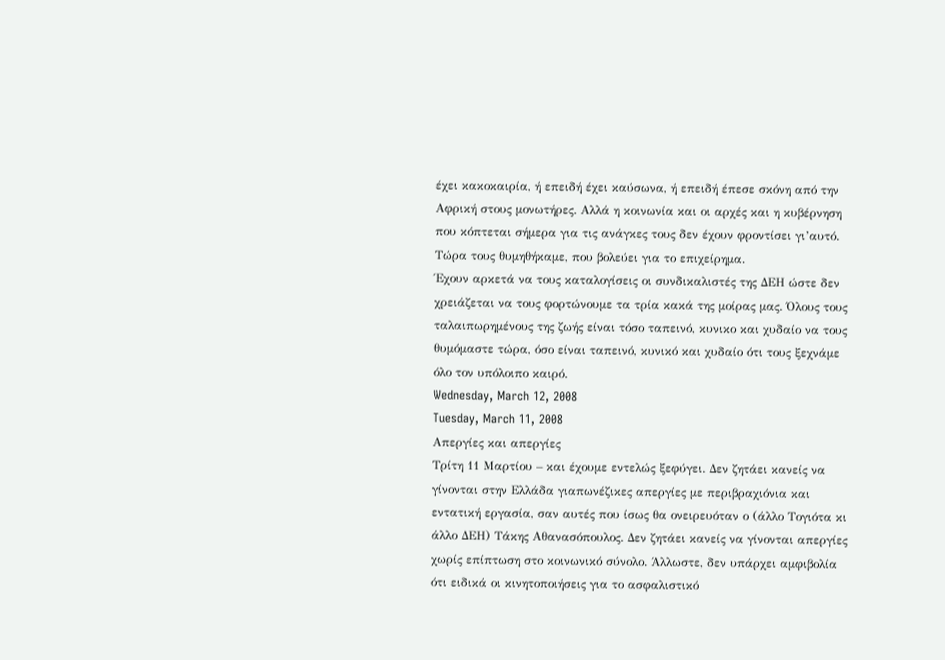έχει κακοκαιρία, ή επειδή έχει καύσωνα, ή επειδή έπεσε σκόνη από την Αφρική στους μονωτήρες. Αλλά η κοινωνία και οι αρχές και η κυβέρνηση που κόπτεται σήμερα για τις ανάγκες τους δεν έχουν φροντίσει γι’αυτό. Τώρα τους θυμηθήκαμε, που βολεύει για το επιχείρημα.
Έχουν αρκετά να τους καταλογίσεις οι συνδικαλιστές της ΔΕΗ ώστε δεν χρειάζεται να τους φορτώνουμε τα τρία κακά της μοίρας μας. Όλους τους ταλαιπωρημένους της ζωής είναι τόσο ταπεινό, κυνικο και χυδαίο να τους θυμόμαστε τώρα, όσο είναι ταπεινό, κυνικό και χυδαίο ότι τους ξεχνάμε όλο τον υπόλοιπο καιρό.
Wednesday, March 12, 2008
Tuesday, March 11, 2008
Απεργίες και απεργίες
Τρίτη 11 Μαρτίου – και έχουμε εντελώς ξεφύγει. Δεν ζητάει κανείς να γίνονται στην Ελλάδα γιαπωνέζικες απεργίες με περιβραχιόνια και εντατική εργασία, σαν αυτές που ίσως θα ονειρευόταν ο (άλλο Τογιότα κι άλλο ΔΕΗ) Τάκης Αθανασόπουλος. Δεν ζητάει κανείς να γίνονται απεργίες χωρίς επίπτωση στο κοινωνικό σύνολο. Άλλωστε, δεν υπάρχει αμφιβολία ότι ειδικά οι κινητοποιήσεις για το ασφαλιστικό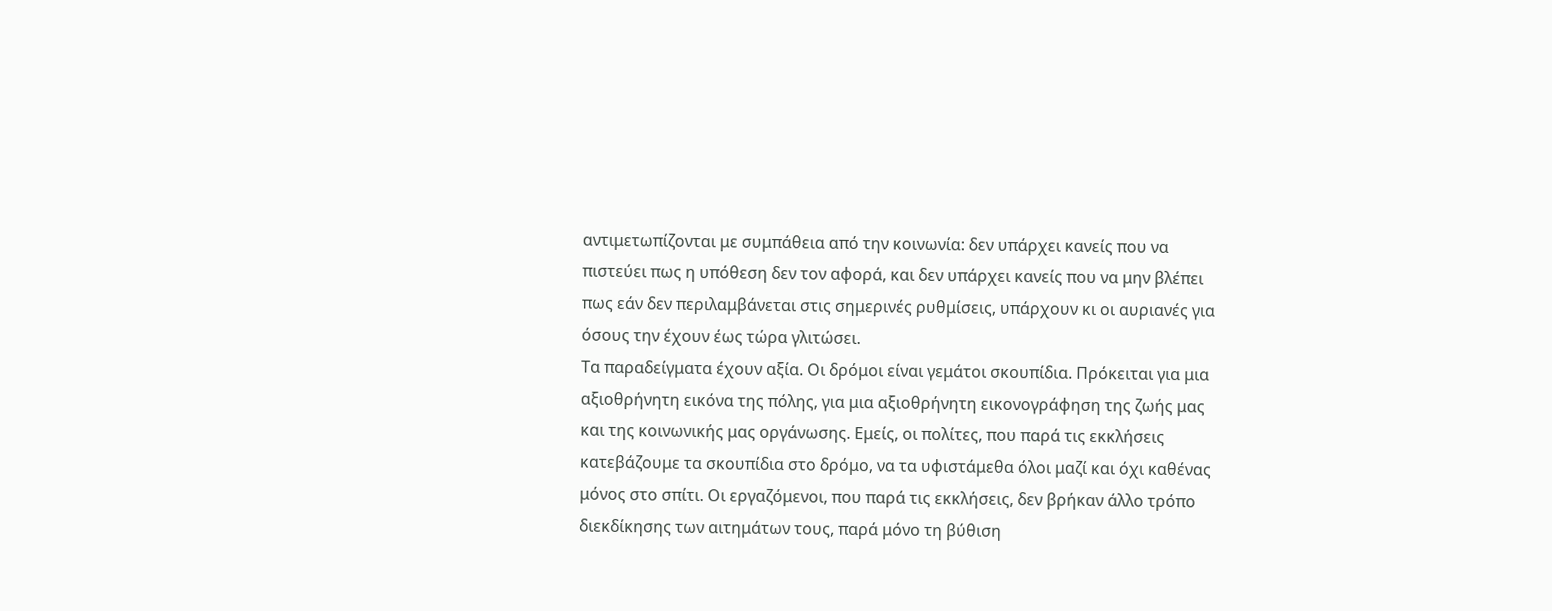αντιμετωπίζονται με συμπάθεια από την κοινωνία: δεν υπάρχει κανείς που να πιστεύει πως η υπόθεση δεν τον αφορά, και δεν υπάρχει κανείς που να μην βλέπει πως εάν δεν περιλαμβάνεται στις σημερινές ρυθμίσεις, υπάρχουν κι οι αυριανές για όσους την έχουν έως τώρα γλιτώσει.
Τα παραδείγματα έχουν αξία. Οι δρόμοι είναι γεμάτοι σκουπίδια. Πρόκειται για μια αξιοθρήνητη εικόνα της πόλης, για μια αξιοθρήνητη εικονογράφηση της ζωής μας και της κοινωνικής μας οργάνωσης. Εμείς, οι πολίτες, που παρά τις εκκλήσεις κατεβάζουμε τα σκουπίδια στο δρόμο, να τα υφιστάμεθα όλοι μαζί και όχι καθένας μόνος στο σπίτι. Οι εργαζόμενοι, που παρά τις εκκλήσεις, δεν βρήκαν άλλο τρόπο διεκδίκησης των αιτημάτων τους, παρά μόνο τη βύθιση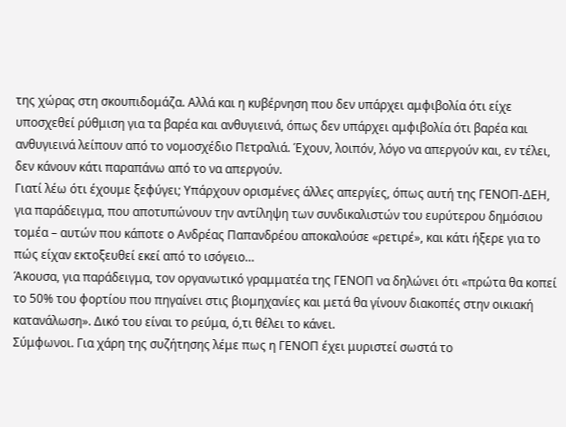της χώρας στη σκουπιδομάζα. Αλλά και η κυβέρνηση που δεν υπάρχει αμφιβολία ότι είχε υποσχεθεί ρύθμιση για τα βαρέα και ανθυγιεινά, όπως δεν υπάρχει αμφιβολία ότι βαρέα και ανθυγιεινά λείπουν από το νομοσχέδιο Πετραλιά. Έχουν, λοιπόν, λόγο να απεργούν και, εν τέλει, δεν κάνουν κάτι παραπάνω από το να απεργούν.
Γιατί λέω ότι έχουμε ξεφύγει; Υπάρχουν ορισμένες άλλες απεργίες, όπως αυτή της ΓΕΝΟΠ-ΔΕΗ, για παράδειγμα, που αποτυπώνουν την αντίληψη των συνδικαλιστών του ευρύτερου δημόσιου τομέα – αυτών που κάποτε ο Ανδρέας Παπανδρέου αποκαλούσε «ρετιρέ», και κάτι ήξερε για το πώς είχαν εκτοξευθεί εκεί από το ισόγειο…
Άκουσα, για παράδειγμα, τον οργανωτικό γραμματέα της ΓΕΝΟΠ να δηλώνει ότι «πρώτα θα κοπεί το 50% του φορτίου που πηγαίνει στις βιομηχανίες και μετά θα γίνουν διακοπές στην οικιακή κατανάλωση». Δικό του είναι το ρεύμα, ό,τι θέλει το κάνει.
Σύμφωνοι. Για χάρη της συζήτησης λέμε πως η ΓΕΝΟΠ έχει μυριστεί σωστά το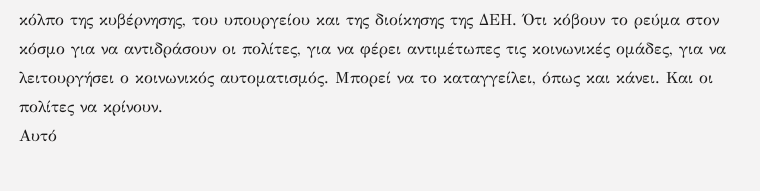κόλπο της κυβέρνησης, του υπουργείου και της διοίκησης της ΔΕΗ. Ότι κόβουν το ρεύμα στον κόσμο για να αντιδράσουν οι πολίτες, για να φέρει αντιμέτωπες τις κοινωνικές ομάδες, για να λειτουργήσει ο κοινωνικός αυτοματισμός. Μπορεί να το καταγγείλει, όπως και κάνει. Και οι πολίτες να κρίνουν.
Αυτό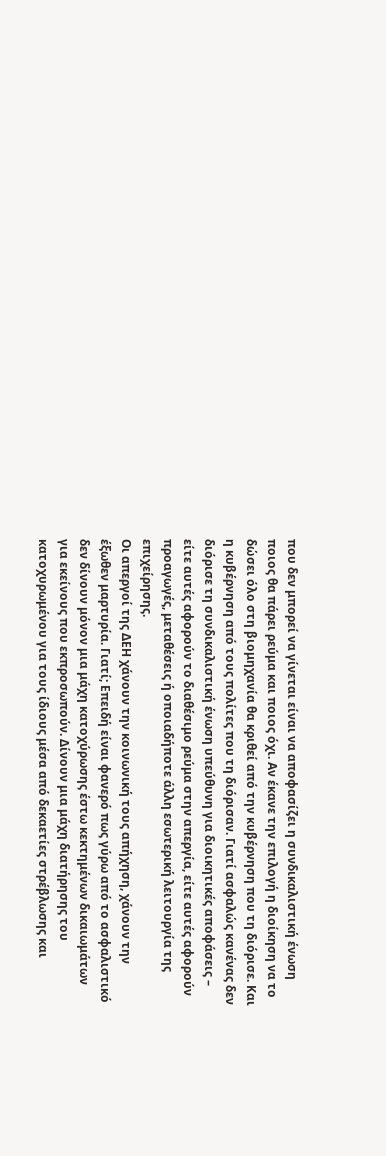που δεν μπορεί να γίνεται είναι να αποφασίζει η συνδικαλιστική ένωση ποιος θα πάρει ρεύμα και ποιος όχι. Αν έκανε την επιλογή η διοίκηση να το δώσει όλο στη βιομηχανία θα κριθεί από την κυβέρνηση που τη διόρισε. Και η κυβέρνηση από τους πολίτες που τη διόρισαν. Γιατί ασφαλώς κανένας δεν διόρισε τη συνδικαλιστική ένωση υπεύθυνη για διοικητικές αποφάσεις – είτε αυτές αφορούν το διαθέσιμο ρεύμα στην απεργία, είτε αυτές αφορούν προαγωγές, μεταθέσεις ή οποιαδήποτε άλλη εσωτερική λειτουργία της επιχείρησης.
Οι απεργοί της ΔΕΗ χάνουν την κοινωνική τους απήχηση, χάνουν την έξωθεν μαρτυρία. Γιατί; Επειδή είναι φανερό πως γύρω από το ασφαλιστικό δεν δίνουν μόνον μια μάχη κατοχύρωσης έστω κεκτημένων δικαιωμάτων για εκείνους που εκπροσωπούν. Δίνουν μια μάχη διατήρησης του κατοχυρωμένου για τους ίδιους μέσα από δεκαετίες στρέβλωσης και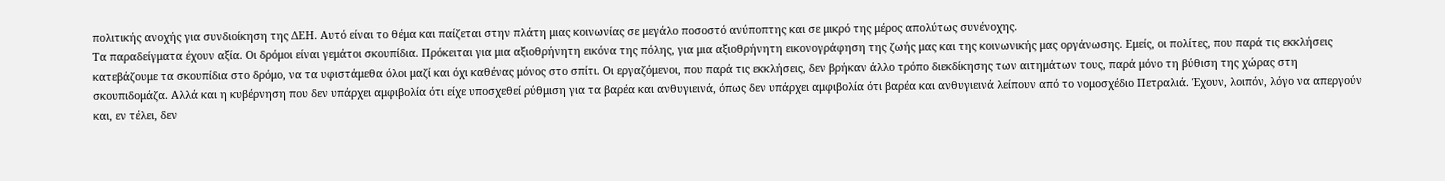πολιτικής ανοχής για συνδιοίκηση της ΔΕΗ. Αυτό είναι το θέμα και παίζεται στην πλάτη μιας κοινωνίας σε μεγάλο ποσοστό ανύποπτης και σε μικρό της μέρος απολύτως συνένοχης.
Τα παραδείγματα έχουν αξία. Οι δρόμοι είναι γεμάτοι σκουπίδια. Πρόκειται για μια αξιοθρήνητη εικόνα της πόλης, για μια αξιοθρήνητη εικονογράφηση της ζωής μας και της κοινωνικής μας οργάνωσης. Εμείς, οι πολίτες, που παρά τις εκκλήσεις κατεβάζουμε τα σκουπίδια στο δρόμο, να τα υφιστάμεθα όλοι μαζί και όχι καθένας μόνος στο σπίτι. Οι εργαζόμενοι, που παρά τις εκκλήσεις, δεν βρήκαν άλλο τρόπο διεκδίκησης των αιτημάτων τους, παρά μόνο τη βύθιση της χώρας στη σκουπιδομάζα. Αλλά και η κυβέρνηση που δεν υπάρχει αμφιβολία ότι είχε υποσχεθεί ρύθμιση για τα βαρέα και ανθυγιεινά, όπως δεν υπάρχει αμφιβολία ότι βαρέα και ανθυγιεινά λείπουν από το νομοσχέδιο Πετραλιά. Έχουν, λοιπόν, λόγο να απεργούν και, εν τέλει, δεν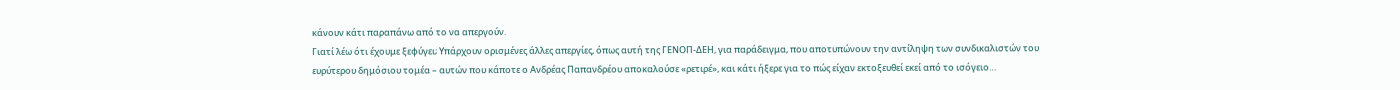κάνουν κάτι παραπάνω από το να απεργούν.
Γιατί λέω ότι έχουμε ξεφύγει; Υπάρχουν ορισμένες άλλες απεργίες, όπως αυτή της ΓΕΝΟΠ-ΔΕΗ, για παράδειγμα, που αποτυπώνουν την αντίληψη των συνδικαλιστών του ευρύτερου δημόσιου τομέα – αυτών που κάποτε ο Ανδρέας Παπανδρέου αποκαλούσε «ρετιρέ», και κάτι ήξερε για το πώς είχαν εκτοξευθεί εκεί από το ισόγειο…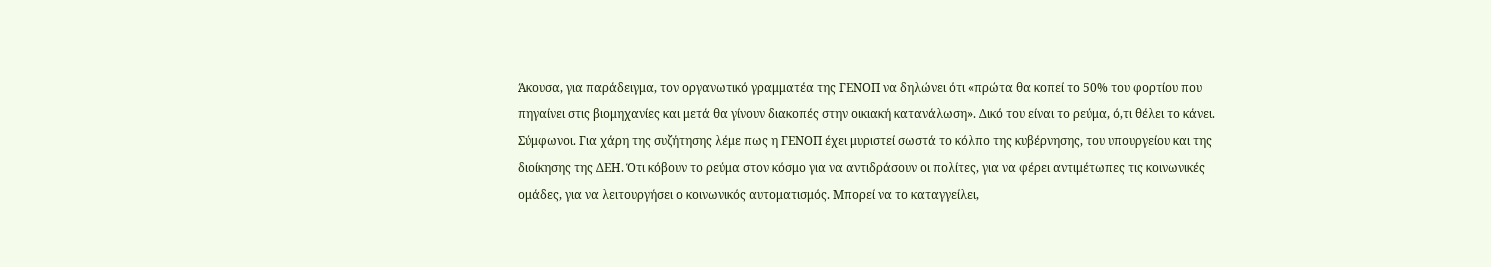Άκουσα, για παράδειγμα, τον οργανωτικό γραμματέα της ΓΕΝΟΠ να δηλώνει ότι «πρώτα θα κοπεί το 50% του φορτίου που πηγαίνει στις βιομηχανίες και μετά θα γίνουν διακοπές στην οικιακή κατανάλωση». Δικό του είναι το ρεύμα, ό,τι θέλει το κάνει.
Σύμφωνοι. Για χάρη της συζήτησης λέμε πως η ΓΕΝΟΠ έχει μυριστεί σωστά το κόλπο της κυβέρνησης, του υπουργείου και της διοίκησης της ΔΕΗ. Ότι κόβουν το ρεύμα στον κόσμο για να αντιδράσουν οι πολίτες, για να φέρει αντιμέτωπες τις κοινωνικές ομάδες, για να λειτουργήσει ο κοινωνικός αυτοματισμός. Μπορεί να το καταγγείλει,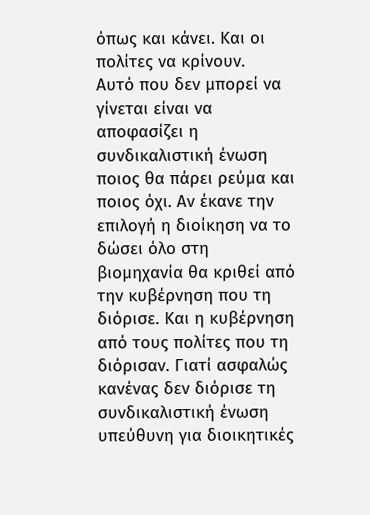όπως και κάνει. Και οι πολίτες να κρίνουν.
Αυτό που δεν μπορεί να γίνεται είναι να αποφασίζει η συνδικαλιστική ένωση ποιος θα πάρει ρεύμα και ποιος όχι. Αν έκανε την επιλογή η διοίκηση να το δώσει όλο στη βιομηχανία θα κριθεί από την κυβέρνηση που τη διόρισε. Και η κυβέρνηση από τους πολίτες που τη διόρισαν. Γιατί ασφαλώς κανένας δεν διόρισε τη συνδικαλιστική ένωση υπεύθυνη για διοικητικές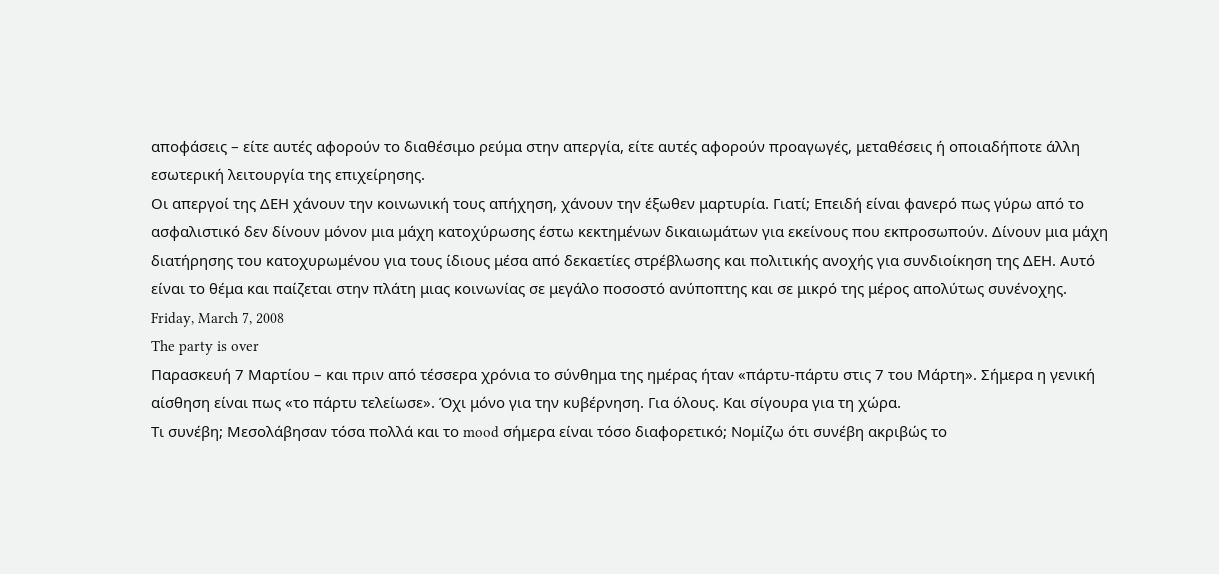αποφάσεις – είτε αυτές αφορούν το διαθέσιμο ρεύμα στην απεργία, είτε αυτές αφορούν προαγωγές, μεταθέσεις ή οποιαδήποτε άλλη εσωτερική λειτουργία της επιχείρησης.
Οι απεργοί της ΔΕΗ χάνουν την κοινωνική τους απήχηση, χάνουν την έξωθεν μαρτυρία. Γιατί; Επειδή είναι φανερό πως γύρω από το ασφαλιστικό δεν δίνουν μόνον μια μάχη κατοχύρωσης έστω κεκτημένων δικαιωμάτων για εκείνους που εκπροσωπούν. Δίνουν μια μάχη διατήρησης του κατοχυρωμένου για τους ίδιους μέσα από δεκαετίες στρέβλωσης και πολιτικής ανοχής για συνδιοίκηση της ΔΕΗ. Αυτό είναι το θέμα και παίζεται στην πλάτη μιας κοινωνίας σε μεγάλο ποσοστό ανύποπτης και σε μικρό της μέρος απολύτως συνένοχης.
Friday, March 7, 2008
The party is over
Παρασκευή 7 Μαρτίου – και πριν από τέσσερα χρόνια το σύνθημα της ημέρας ήταν «πάρτυ-πάρτυ στις 7 του Μάρτη». Σήμερα η γενική αίσθηση είναι πως «το πάρτυ τελείωσε». Όχι μόνο για την κυβέρνηση. Για όλους. Και σίγουρα για τη χώρα.
Τι συνέβη; Μεσολάβησαν τόσα πολλά και το mood σήμερα είναι τόσο διαφορετικό; Νομίζω ότι συνέβη ακριβώς το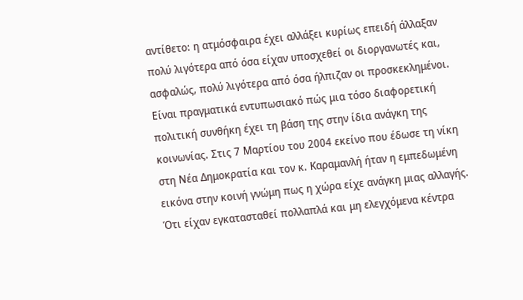αντίθετο: η ατμόσφαιρα έχει αλλάξει κυρίως επειδή άλλαξαν πολύ λιγότερα από όσα είχαν υποσχεθεί οι διοργανωτές και, ασφαλώς, πολύ λιγότερα από όσα ήλπιζαν οι προσκεκλημένοι.
Είναι πραγματικά εντυπωσιακό πώς μια τόσο διαφορετική πολιτική συνθήκη έχει τη βάση της στην ίδια ανάγκη της κοινωνίας. Στις 7 Μαρτίου του 2004 εκείνο που έδωσε τη νίκη στη Νέα Δημοκρατία και τον κ. Καραμανλή ήταν η εμπεδωμένη εικόνα στην κοινή γνώμη πως η χώρα είχε ανάγκη μιας αλλαγής. Ότι είχαν εγκατασταθεί πολλαπλά και μη ελεγχόμενα κέντρα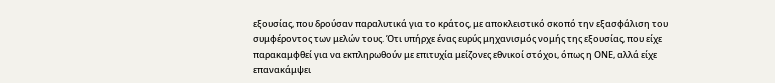εξουσίας, που δρούσαν παραλυτικά για το κράτος, με αποκλειστικό σκοπό την εξασφάλιση του συμφέροντος των μελών τους. Ότι υπήρχε ένας ευρύς μηχανισμός νομής της εξουσίας, που είχε παρακαμφθεί για να εκπληρωθούν με επιτυχία μείζονες εθνικοί στόχοι, όπως η ΟΝΕ, αλλά είχε επανακάμψει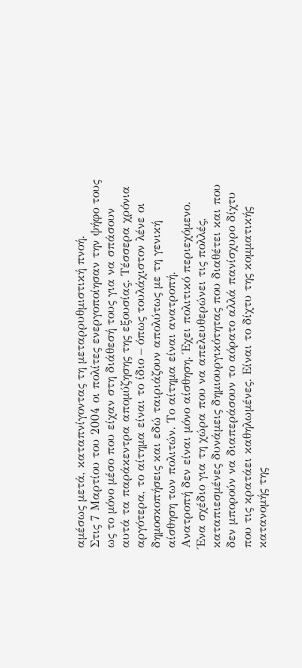αμέσως μετά, καταπνίγοντας τη μεταρρυθμιστική πνοή.
Στις 7 Μαρτίου του 2004 οι πολίτες ενεργοποίησαν την ψήφο τους ως το μόνο μέσο που είχαν στη διάθεσή τους για να σπάσουν αυτά τα παράκεντρα απομύζησης της εξουσίας. Τέσσερα χρόνια αργότερα, το αίτημα είναι το ίδιο – όπως τουλάχιστον λένε οι δημοσκοπήσεις και εδώ ταιριάζουν απολύτως με τη γενική αίσθηση των πολιτών. Το αίτημα είναι ανατροπή.
Ανατροπή δεν είναι μόνο αίσθηση. Έχει πολιτικό περιεχόμενο. Ένα σχέδιο για τη χώρα που να απελευθερώνει τις πολλές, καταπιεσμένες δυνάμεις δημιουργικότητας που διαθέτει και που δεν μπορούν να διαπεράσουν το αόρατο αλλά πανίσχυρο δίχτυ που τις κρατάει καθηλωμένες. Είναι το δίχτυ της κομματικής κατανομής της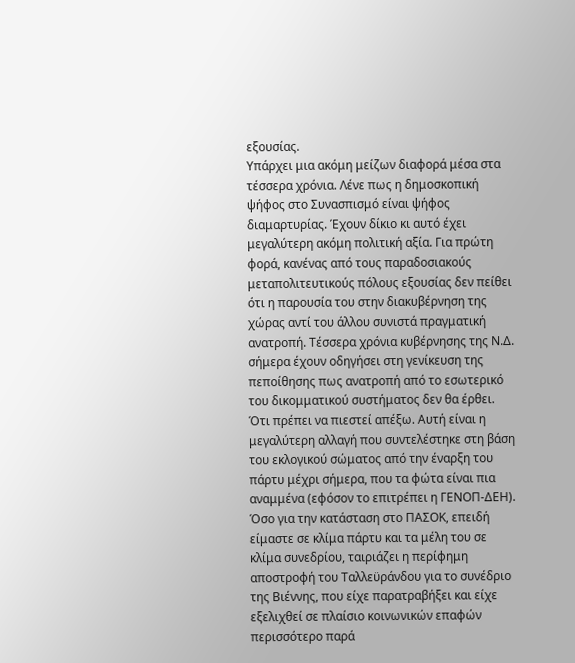εξουσίας.
Υπάρχει μια ακόμη μείζων διαφορά μέσα στα τέσσερα χρόνια. Λένε πως η δημοσκοπική ψήφος στο Συνασπισμό είναι ψήφος διαμαρτυρίας. Έχουν δίκιο κι αυτό έχει μεγαλύτερη ακόμη πολιτική αξία. Για πρώτη φορά, κανένας από τους παραδοσιακούς μεταπολιτευτικούς πόλους εξουσίας δεν πείθει ότι η παρουσία του στην διακυβέρνηση της χώρας αντί του άλλου συνιστά πραγματική ανατροπή. Τέσσερα χρόνια κυβέρνησης της Ν.Δ. σήμερα έχουν οδηγήσει στη γενίκευση της πεποίθησης πως ανατροπή από το εσωτερικό του δικομματικού συστήματος δεν θα έρθει. Ότι πρέπει να πιεστεί απέξω. Αυτή είναι η μεγαλύτερη αλλαγή που συντελέστηκε στη βάση του εκλογικού σώματος από την έναρξη του πάρτυ μέχρι σήμερα, που τα φώτα είναι πια αναμμένα (εφόσον το επιτρέπει η ΓΕΝΟΠ-ΔΕΗ).
Όσο για την κατάσταση στο ΠΑΣΟΚ, επειδή είμαστε σε κλίμα πάρτυ και τα μέλη του σε κλίμα συνεδρίου, ταιριάζει η περίφημη αποστροφή του Ταλλεϋράνδου για το συνέδριο της Βιέννης, που είχε παρατραβήξει και είχε εξελιχθεί σε πλαίσιο κοινωνικών επαφών περισσότερο παρά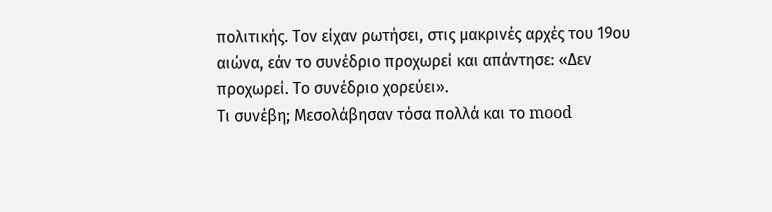πολιτικής. Τον είχαν ρωτήσει, στις μακρινές αρχές του 19ου αιώνα, εάν το συνέδριο προχωρεί και απάντησε: «Δεν προχωρεί. Το συνέδριο χορεύει».
Τι συνέβη; Μεσολάβησαν τόσα πολλά και το mood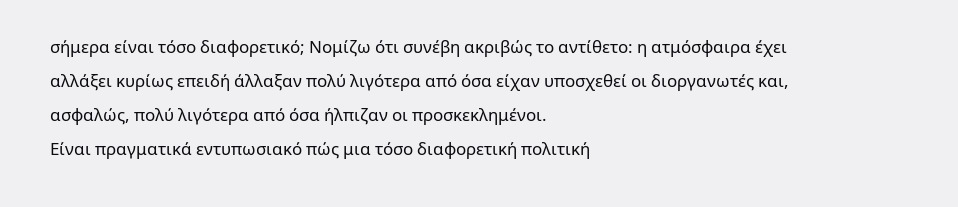σήμερα είναι τόσο διαφορετικό; Νομίζω ότι συνέβη ακριβώς το αντίθετο: η ατμόσφαιρα έχει αλλάξει κυρίως επειδή άλλαξαν πολύ λιγότερα από όσα είχαν υποσχεθεί οι διοργανωτές και, ασφαλώς, πολύ λιγότερα από όσα ήλπιζαν οι προσκεκλημένοι.
Είναι πραγματικά εντυπωσιακό πώς μια τόσο διαφορετική πολιτική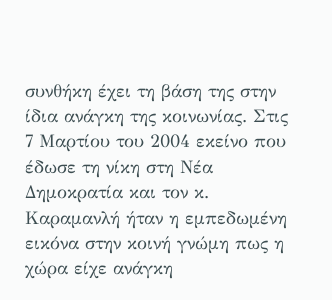συνθήκη έχει τη βάση της στην ίδια ανάγκη της κοινωνίας. Στις 7 Μαρτίου του 2004 εκείνο που έδωσε τη νίκη στη Νέα Δημοκρατία και τον κ. Καραμανλή ήταν η εμπεδωμένη εικόνα στην κοινή γνώμη πως η χώρα είχε ανάγκη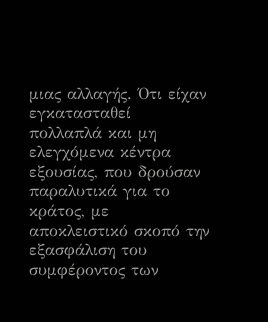μιας αλλαγής. Ότι είχαν εγκατασταθεί πολλαπλά και μη ελεγχόμενα κέντρα εξουσίας, που δρούσαν παραλυτικά για το κράτος, με αποκλειστικό σκοπό την εξασφάλιση του συμφέροντος των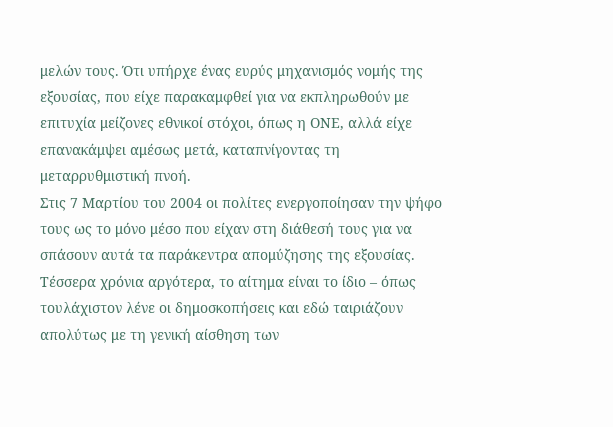μελών τους. Ότι υπήρχε ένας ευρύς μηχανισμός νομής της εξουσίας, που είχε παρακαμφθεί για να εκπληρωθούν με επιτυχία μείζονες εθνικοί στόχοι, όπως η ΟΝΕ, αλλά είχε επανακάμψει αμέσως μετά, καταπνίγοντας τη μεταρρυθμιστική πνοή.
Στις 7 Μαρτίου του 2004 οι πολίτες ενεργοποίησαν την ψήφο τους ως το μόνο μέσο που είχαν στη διάθεσή τους για να σπάσουν αυτά τα παράκεντρα απομύζησης της εξουσίας. Τέσσερα χρόνια αργότερα, το αίτημα είναι το ίδιο – όπως τουλάχιστον λένε οι δημοσκοπήσεις και εδώ ταιριάζουν απολύτως με τη γενική αίσθηση των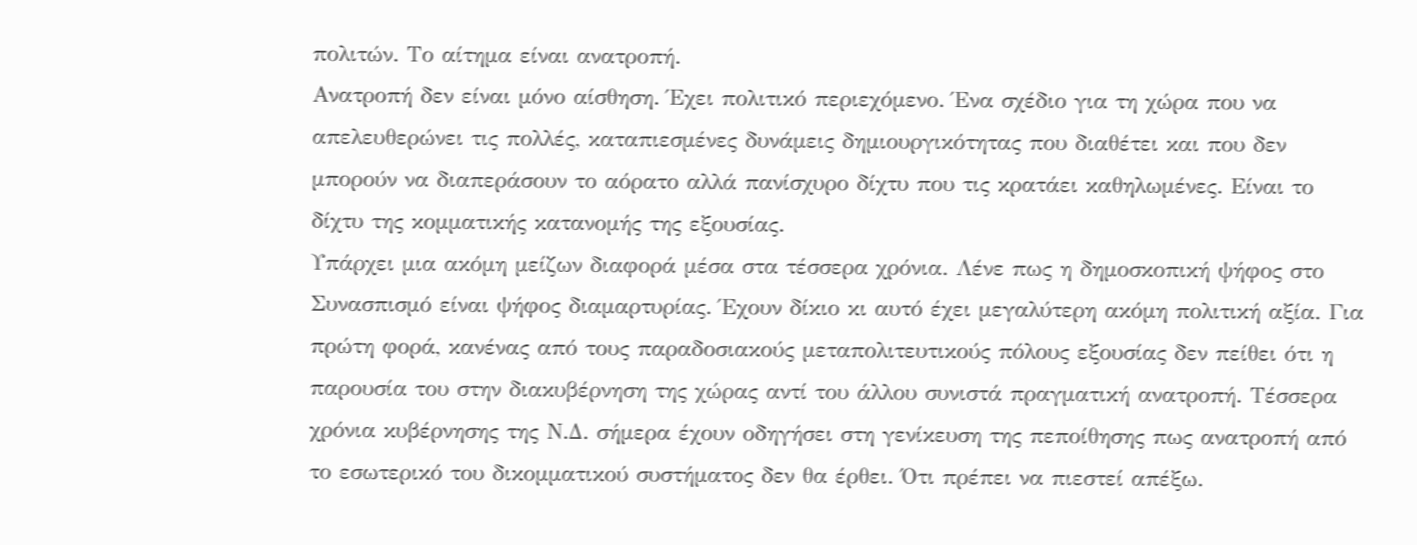πολιτών. Το αίτημα είναι ανατροπή.
Ανατροπή δεν είναι μόνο αίσθηση. Έχει πολιτικό περιεχόμενο. Ένα σχέδιο για τη χώρα που να απελευθερώνει τις πολλές, καταπιεσμένες δυνάμεις δημιουργικότητας που διαθέτει και που δεν μπορούν να διαπεράσουν το αόρατο αλλά πανίσχυρο δίχτυ που τις κρατάει καθηλωμένες. Είναι το δίχτυ της κομματικής κατανομής της εξουσίας.
Υπάρχει μια ακόμη μείζων διαφορά μέσα στα τέσσερα χρόνια. Λένε πως η δημοσκοπική ψήφος στο Συνασπισμό είναι ψήφος διαμαρτυρίας. Έχουν δίκιο κι αυτό έχει μεγαλύτερη ακόμη πολιτική αξία. Για πρώτη φορά, κανένας από τους παραδοσιακούς μεταπολιτευτικούς πόλους εξουσίας δεν πείθει ότι η παρουσία του στην διακυβέρνηση της χώρας αντί του άλλου συνιστά πραγματική ανατροπή. Τέσσερα χρόνια κυβέρνησης της Ν.Δ. σήμερα έχουν οδηγήσει στη γενίκευση της πεποίθησης πως ανατροπή από το εσωτερικό του δικομματικού συστήματος δεν θα έρθει. Ότι πρέπει να πιεστεί απέξω.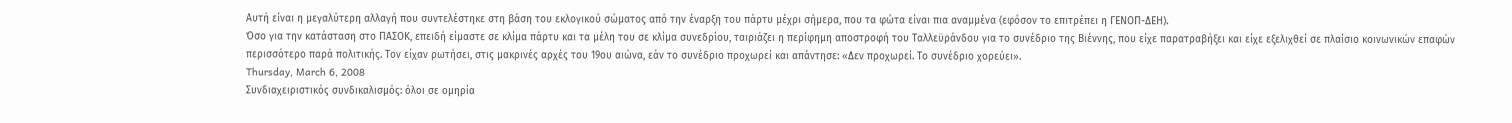Αυτή είναι η μεγαλύτερη αλλαγή που συντελέστηκε στη βάση του εκλογικού σώματος από την έναρξη του πάρτυ μέχρι σήμερα, που τα φώτα είναι πια αναμμένα (εφόσον το επιτρέπει η ΓΕΝΟΠ-ΔΕΗ).
Όσο για την κατάσταση στο ΠΑΣΟΚ, επειδή είμαστε σε κλίμα πάρτυ και τα μέλη του σε κλίμα συνεδρίου, ταιριάζει η περίφημη αποστροφή του Ταλλεϋράνδου για το συνέδριο της Βιέννης, που είχε παρατραβήξει και είχε εξελιχθεί σε πλαίσιο κοινωνικών επαφών περισσότερο παρά πολιτικής. Τον είχαν ρωτήσει, στις μακρινές αρχές του 19ου αιώνα, εάν το συνέδριο προχωρεί και απάντησε: «Δεν προχωρεί. Το συνέδριο χορεύει».
Thursday, March 6, 2008
Συνδιαχειριστικός συνδικαλισμός: όλοι σε ομηρία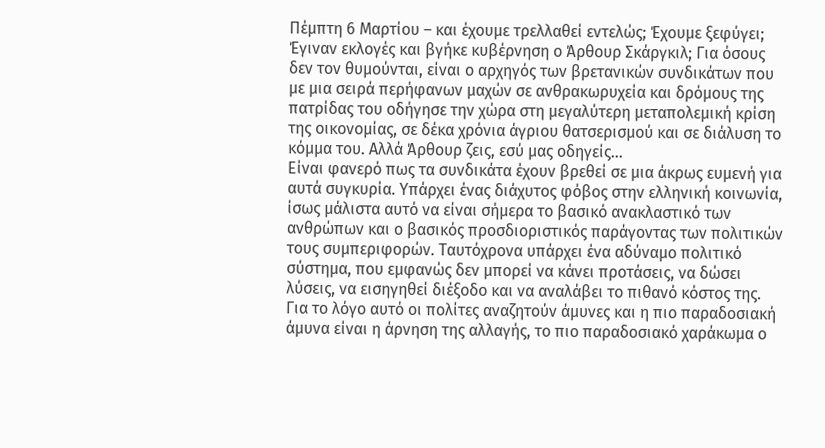Πέμπτη 6 Μαρτίου – και έχουμε τρελλαθεί εντελώς; Έχουμε ξεφύγει; Έγιναν εκλογές και βγήκε κυβέρνηση ο Άρθουρ Σκάργκιλ; Για όσους δεν τον θυμούνται, είναι ο αρχηγός των βρετανικών συνδικάτων που με μια σειρά περήφανων μαχών σε ανθρακωρυχεία και δρόμους της πατρίδας του οδήγησε την χώρα στη μεγαλύτερη μεταπολεμική κρίση της οικονομίας, σε δέκα χρόνια άγριου θατσερισμού και σε διάλυση το κόμμα του. Αλλά Άρθουρ ζεις, εσύ μας οδηγείς…
Είναι φανερό πως τα συνδικάτα έχουν βρεθεί σε μια άκρως ευμενή για αυτά συγκυρία. Υπάρχει ένας διάχυτος φόβος στην ελληνική κοινωνία, ίσως μάλιστα αυτό να είναι σήμερα το βασικό ανακλαστικό των ανθρώπων και ο βασικός προσδιοριστικός παράγοντας των πολιτικών τους συμπεριφορών. Ταυτόχρονα υπάρχει ένα αδύναμο πολιτικό σύστημα, που εμφανώς δεν μπορεί να κάνει προτάσεις, να δώσει λύσεις, να εισηγηθεί διέξοδο και να αναλάβει το πιθανό κόστος της. Για το λόγο αυτό οι πολίτες αναζητούν άμυνες και η πιο παραδοσιακή άμυνα είναι η άρνηση της αλλαγής, το πιο παραδοσιακό χαράκωμα ο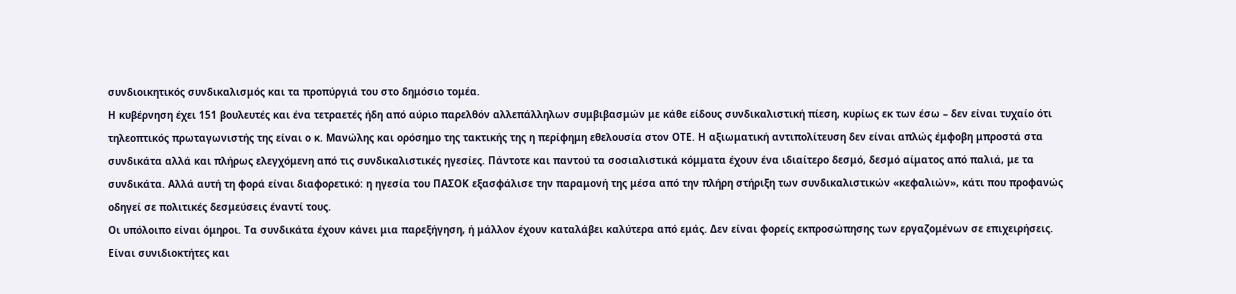συνδιοικητικός συνδικαλισμός και τα προπύργιά του στο δημόσιο τομέα.
Η κυβέρνηση έχει 151 βουλευτές και ένα τετραετές ήδη από αύριο παρελθόν αλλεπάλληλων συμβιβασμών με κάθε είδους συνδικαλιστική πίεση, κυρίως εκ των έσω – δεν είναι τυχαίο ότι τηλεοπτικός πρωταγωνιστής της είναι ο κ. Μανώλης και ορόσημο της τακτικής της η περίφημη εθελουσία στον ΟΤΕ. Η αξιωματική αντιπολίτευση δεν είναι απλώς έμφοβη μπροστά στα συνδικάτα αλλά και πλήρως ελεγχόμενη από τις συνδικαλιστικές ηγεσίες. Πάντοτε και παντού τα σοσιαλιστικά κόμματα έχουν ένα ιδιαίτερο δεσμό, δεσμό αίματος από παλιά, με τα συνδικάτα. Αλλά αυτή τη φορά είναι διαφορετικό: η ηγεσία του ΠΑΣΟΚ εξασφάλισε την παραμονή της μέσα από την πλήρη στήριξη των συνδικαλιστικών «κεφαλιών», κάτι που προφανώς οδηγεί σε πολιτικές δεσμεύσεις έναντί τους.
Οι υπόλοιπο είναι όμηροι. Τα συνδικάτα έχουν κάνει μια παρεξήγηση, ή μάλλον έχουν καταλάβει καλύτερα από εμάς. Δεν είναι φορείς εκπροσώπησης των εργαζομένων σε επιχειρήσεις. Είναι συνιδιοκτήτες και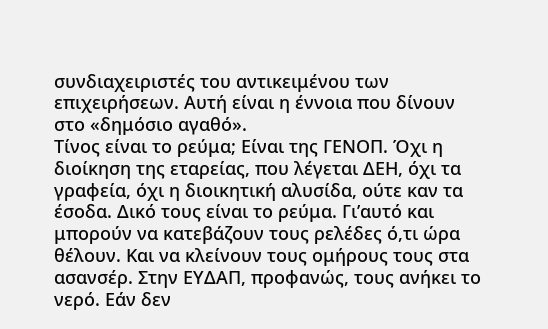συνδιαχειριστές του αντικειμένου των επιχειρήσεων. Αυτή είναι η έννοια που δίνουν στο «δημόσιο αγαθό».
Τίνος είναι το ρεύμα; Είναι της ΓΕΝΟΠ. Όχι η διοίκηση της εταρείας, που λέγεται ΔΕΗ, όχι τα γραφεία, όχι η διοικητική αλυσίδα, ούτε καν τα έσοδα. Δικό τους είναι το ρεύμα. Γι’αυτό και μπορούν να κατεβάζουν τους ρελέδες ό,τι ώρα θέλουν. Και να κλείνουν τους ομήρους τους στα ασανσέρ. Στην ΕΥΔΑΠ, προφανώς, τους ανήκει το νερό. Εάν δεν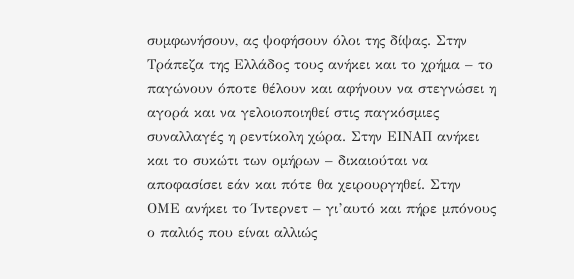συμφωνήσουν, ας ψοφήσουν όλοι της δίψας. Στην Τράπεζα της Ελλάδος τους ανήκει και το χρήμα – το παγώνουν όποτε θέλουν και αφήνουν να στεγνώσει η αγορά και να γελοιοποιηθεί στις παγκόσμιες συναλλαγές η ρεντίκολη χώρα. Στην ΕΙΝΑΠ ανήκει και το συκώτι των ομήρων – δικαιούται να αποφασίσει εάν και πότε θα χειρουργηθεί. Στην ΟΜΕ ανήκει το Ίντερνετ – γι’αυτό και πήρε μπόνους ο παλιός που είναι αλλιώς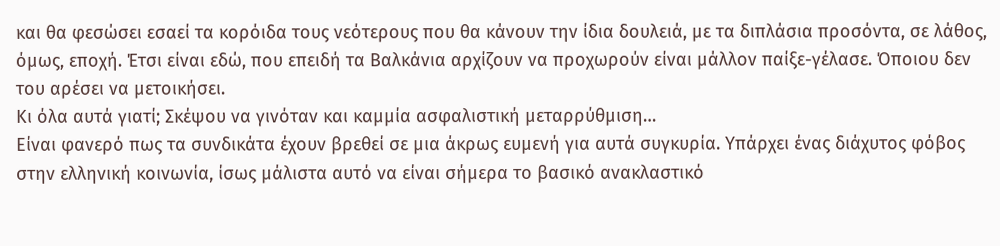και θα φεσώσει εσαεί τα κορόιδα τους νεότερους που θα κάνουν την ίδια δουλειά, με τα διπλάσια προσόντα, σε λάθος, όμως, εποχή. Έτσι είναι εδώ, που επειδή τα Βαλκάνια αρχίζουν να προχωρούν είναι μάλλον παίξε-γέλασε. Όποιου δεν του αρέσει να μετοικήσει.
Κι όλα αυτά γιατί; Σκέψου να γινόταν και καμμία ασφαλιστική μεταρρύθμιση…
Είναι φανερό πως τα συνδικάτα έχουν βρεθεί σε μια άκρως ευμενή για αυτά συγκυρία. Υπάρχει ένας διάχυτος φόβος στην ελληνική κοινωνία, ίσως μάλιστα αυτό να είναι σήμερα το βασικό ανακλαστικό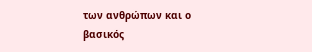των ανθρώπων και ο βασικός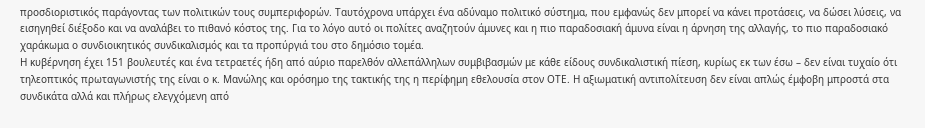προσδιοριστικός παράγοντας των πολιτικών τους συμπεριφορών. Ταυτόχρονα υπάρχει ένα αδύναμο πολιτικό σύστημα, που εμφανώς δεν μπορεί να κάνει προτάσεις, να δώσει λύσεις, να εισηγηθεί διέξοδο και να αναλάβει το πιθανό κόστος της. Για το λόγο αυτό οι πολίτες αναζητούν άμυνες και η πιο παραδοσιακή άμυνα είναι η άρνηση της αλλαγής, το πιο παραδοσιακό χαράκωμα ο συνδιοικητικός συνδικαλισμός και τα προπύργιά του στο δημόσιο τομέα.
Η κυβέρνηση έχει 151 βουλευτές και ένα τετραετές ήδη από αύριο παρελθόν αλλεπάλληλων συμβιβασμών με κάθε είδους συνδικαλιστική πίεση, κυρίως εκ των έσω – δεν είναι τυχαίο ότι τηλεοπτικός πρωταγωνιστής της είναι ο κ. Μανώλης και ορόσημο της τακτικής της η περίφημη εθελουσία στον ΟΤΕ. Η αξιωματική αντιπολίτευση δεν είναι απλώς έμφοβη μπροστά στα συνδικάτα αλλά και πλήρως ελεγχόμενη από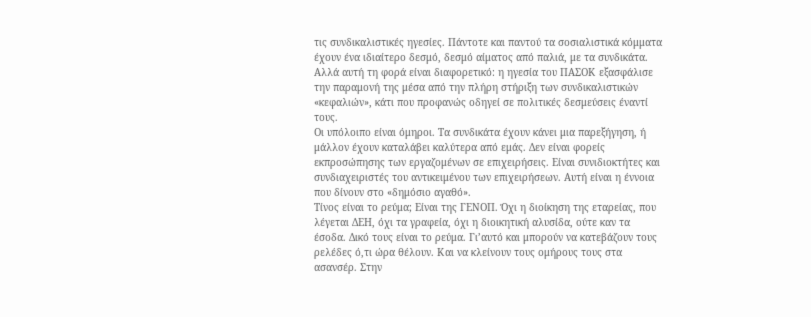τις συνδικαλιστικές ηγεσίες. Πάντοτε και παντού τα σοσιαλιστικά κόμματα έχουν ένα ιδιαίτερο δεσμό, δεσμό αίματος από παλιά, με τα συνδικάτα. Αλλά αυτή τη φορά είναι διαφορετικό: η ηγεσία του ΠΑΣΟΚ εξασφάλισε την παραμονή της μέσα από την πλήρη στήριξη των συνδικαλιστικών «κεφαλιών», κάτι που προφανώς οδηγεί σε πολιτικές δεσμεύσεις έναντί τους.
Οι υπόλοιπο είναι όμηροι. Τα συνδικάτα έχουν κάνει μια παρεξήγηση, ή μάλλον έχουν καταλάβει καλύτερα από εμάς. Δεν είναι φορείς εκπροσώπησης των εργαζομένων σε επιχειρήσεις. Είναι συνιδιοκτήτες και συνδιαχειριστές του αντικειμένου των επιχειρήσεων. Αυτή είναι η έννοια που δίνουν στο «δημόσιο αγαθό».
Τίνος είναι το ρεύμα; Είναι της ΓΕΝΟΠ. Όχι η διοίκηση της εταρείας, που λέγεται ΔΕΗ, όχι τα γραφεία, όχι η διοικητική αλυσίδα, ούτε καν τα έσοδα. Δικό τους είναι το ρεύμα. Γι’αυτό και μπορούν να κατεβάζουν τους ρελέδες ό,τι ώρα θέλουν. Και να κλείνουν τους ομήρους τους στα ασανσέρ. Στην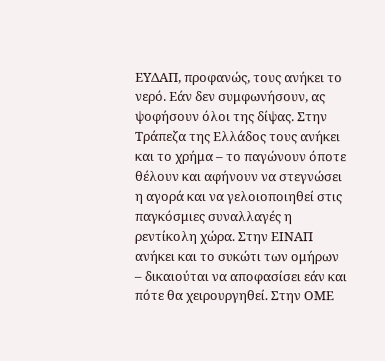ΕΥΔΑΠ, προφανώς, τους ανήκει το νερό. Εάν δεν συμφωνήσουν, ας ψοφήσουν όλοι της δίψας. Στην Τράπεζα της Ελλάδος τους ανήκει και το χρήμα – το παγώνουν όποτε θέλουν και αφήνουν να στεγνώσει η αγορά και να γελοιοποιηθεί στις παγκόσμιες συναλλαγές η ρεντίκολη χώρα. Στην ΕΙΝΑΠ ανήκει και το συκώτι των ομήρων – δικαιούται να αποφασίσει εάν και πότε θα χειρουργηθεί. Στην ΟΜΕ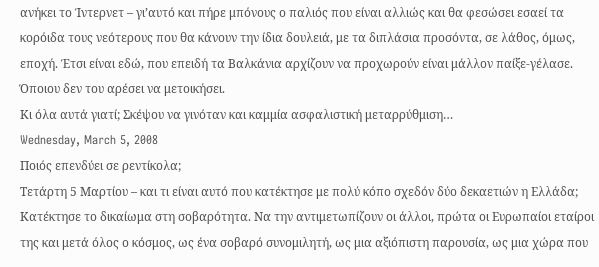ανήκει το Ίντερνετ – γι’αυτό και πήρε μπόνους ο παλιός που είναι αλλιώς και θα φεσώσει εσαεί τα κορόιδα τους νεότερους που θα κάνουν την ίδια δουλειά, με τα διπλάσια προσόντα, σε λάθος, όμως, εποχή. Έτσι είναι εδώ, που επειδή τα Βαλκάνια αρχίζουν να προχωρούν είναι μάλλον παίξε-γέλασε. Όποιου δεν του αρέσει να μετοικήσει.
Κι όλα αυτά γιατί; Σκέψου να γινόταν και καμμία ασφαλιστική μεταρρύθμιση…
Wednesday, March 5, 2008
Ποιός επενδύει σε ρεντίκολα;
Τετάρτη 5 Μαρτίου – και τι είναι αυτό που κατέκτησε με πολύ κόπο σχεδόν δύο δεκαετιών η Ελλάδα; Κατέκτησε το δικαίωμα στη σοβαρότητα. Να την αντιμετωπίζουν οι άλλοι, πρώτα οι Ευρωπαίοι εταίροι της και μετά όλος ο κόσμος, ως ένα σοβαρό συνομιλητή, ως μια αξιόπιστη παρουσία, ως μια χώρα που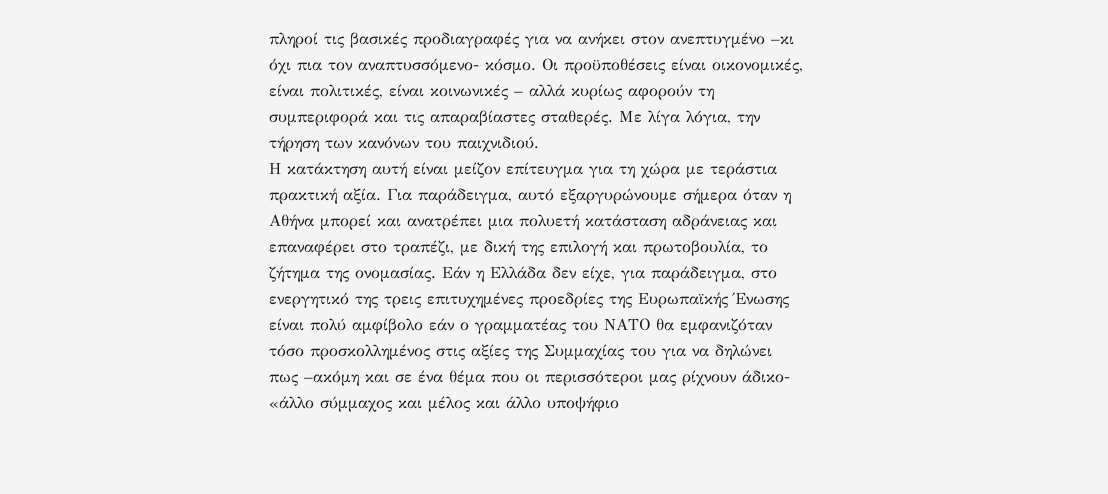πληροί τις βασικές προδιαγραφές για να ανήκει στον ανεπτυγμένο –κι όχι πια τον αναπτυσσόμενο- κόσμο. Οι προϋποθέσεις είναι οικονομικές, είναι πολιτικές, είναι κοινωνικές – αλλά κυρίως αφορούν τη συμπεριφορά και τις απαραβίαστες σταθερές. Με λίγα λόγια, την τήρηση των κανόνων του παιχνιδιού.
Η κατάκτηση αυτή είναι μείζον επίτευγμα για τη χώρα με τεράστια πρακτική αξία. Για παράδειγμα, αυτό εξαργυρώνουμε σήμερα όταν η Αθήνα μπορεί και ανατρέπει μια πολυετή κατάσταση αδράνειας και επαναφέρει στο τραπέζι, με δική της επιλογή και πρωτοβουλία, το ζήτημα της ονομασίας. Εάν η Ελλάδα δεν είχε, για παράδειγμα, στο ενεργητικό της τρεις επιτυχημένες προεδρίες της Ευρωπαϊκής Ένωσης είναι πολύ αμφίβολο εάν ο γραμματέας του ΝΑΤΟ θα εμφανιζόταν τόσο προσκολλημένος στις αξίες της Συμμαχίας του για να δηλώνει πως –ακόμη και σε ένα θέμα που οι περισσότεροι μας ρίχνουν άδικο- «άλλο σύμμαχος και μέλος και άλλο υποψήφιο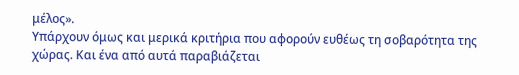μέλος».
Υπάρχουν όμως και μερικά κριτήρια που αφορούν ευθέως τη σοβαρότητα της χώρας. Και ένα από αυτά παραβιάζεται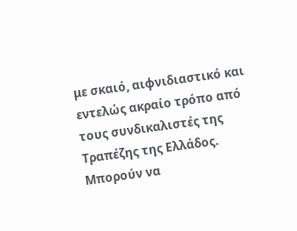με σκαιό, αιφνιδιαστικό και εντελώς ακραίο τρόπο από τους συνδικαλιστές της Τραπέζης της Ελλάδος. Μπορούν να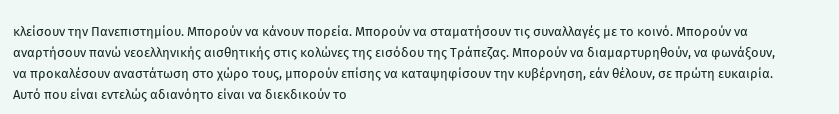κλείσουν την Πανεπιστημίου. Μπορούν να κάνουν πορεία. Μπορούν να σταματήσουν τις συναλλαγές με το κοινό. Μπορούν να αναρτήσουν πανώ νεοελληνικής αισθητικής στις κολώνες της εισόδου της Τράπεζας. Μπορούν να διαμαρτυρηθούν, να φωνάξουν, να προκαλέσουν αναστάτωση στο χώρο τους, μπορούν επίσης να καταψηφίσουν την κυβέρνηση, εάν θέλουν, σε πρώτη ευκαιρία. Αυτό που είναι εντελώς αδιανόητο είναι να διεκδικούν το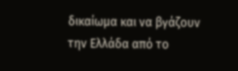δικαίωμα και να βγάζουν την Ελλάδα από το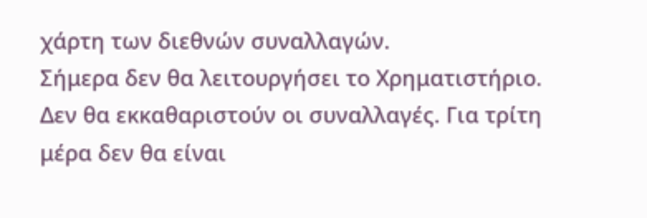χάρτη των διεθνών συναλλαγών.
Σήμερα δεν θα λειτουργήσει το Χρηματιστήριο. Δεν θα εκκαθαριστούν οι συναλλαγές. Για τρίτη μέρα δεν θα είναι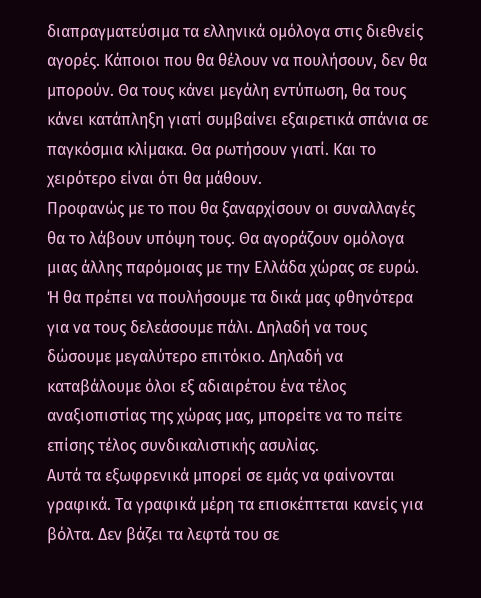διαπραγματεύσιμα τα ελληνικά ομόλογα στις διεθνείς αγορές. Κάποιοι που θα θέλουν να πουλήσουν, δεν θα μπορούν. Θα τους κάνει μεγάλη εντύπωση, θα τους κάνει κατάπληξη γιατί συμβαίνει εξαιρετικά σπάνια σε παγκόσμια κλίμακα. Θα ρωτήσουν γιατί. Και το χειρότερο είναι ότι θα μάθουν.
Προφανώς με το που θα ξαναρχίσουν οι συναλλαγές θα το λάβουν υπόψη τους. Θα αγοράζουν ομόλογα μιας άλλης παρόμοιας με την Ελλάδα χώρας σε ευρώ. Ή θα πρέπει να πουλήσουμε τα δικά μας φθηνότερα για να τους δελεάσουμε πάλι. Δηλαδή να τους δώσουμε μεγαλύτερο επιτόκιο. Δηλαδή να καταβάλουμε όλοι εξ αδιαιρέτου ένα τέλος αναξιοπιστίας της χώρας μας, μπορείτε να το πείτε επίσης τέλος συνδικαλιστικής ασυλίας.
Αυτά τα εξωφρενικά μπορεί σε εμάς να φαίνονται γραφικά. Τα γραφικά μέρη τα επισκέπτεται κανείς για βόλτα. Δεν βάζει τα λεφτά του σε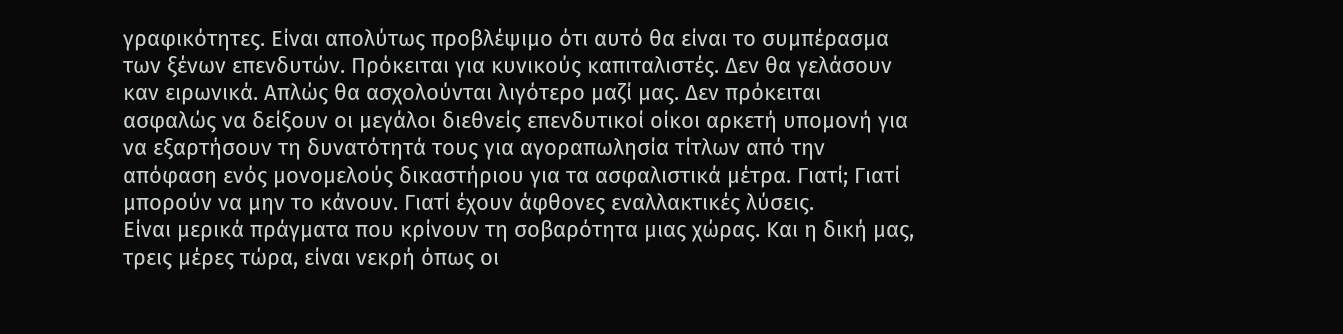γραφικότητες. Είναι απολύτως προβλέψιμο ότι αυτό θα είναι το συμπέρασμα των ξένων επενδυτών. Πρόκειται για κυνικούς καπιταλιστές. Δεν θα γελάσουν καν ειρωνικά. Απλώς θα ασχολούνται λιγότερο μαζί μας. Δεν πρόκειται ασφαλώς να δείξουν οι μεγάλοι διεθνείς επενδυτικοί οίκοι αρκετή υπομονή για να εξαρτήσουν τη δυνατότητά τους για αγοραπωλησία τίτλων από την απόφαση ενός μονομελούς δικαστήριου για τα ασφαλιστικά μέτρα. Γιατί; Γιατί μπορούν να μην το κάνουν. Γιατί έχουν άφθονες εναλλακτικές λύσεις.
Είναι μερικά πράγματα που κρίνουν τη σοβαρότητα μιας χώρας. Και η δική μας, τρεις μέρες τώρα, είναι νεκρή όπως οι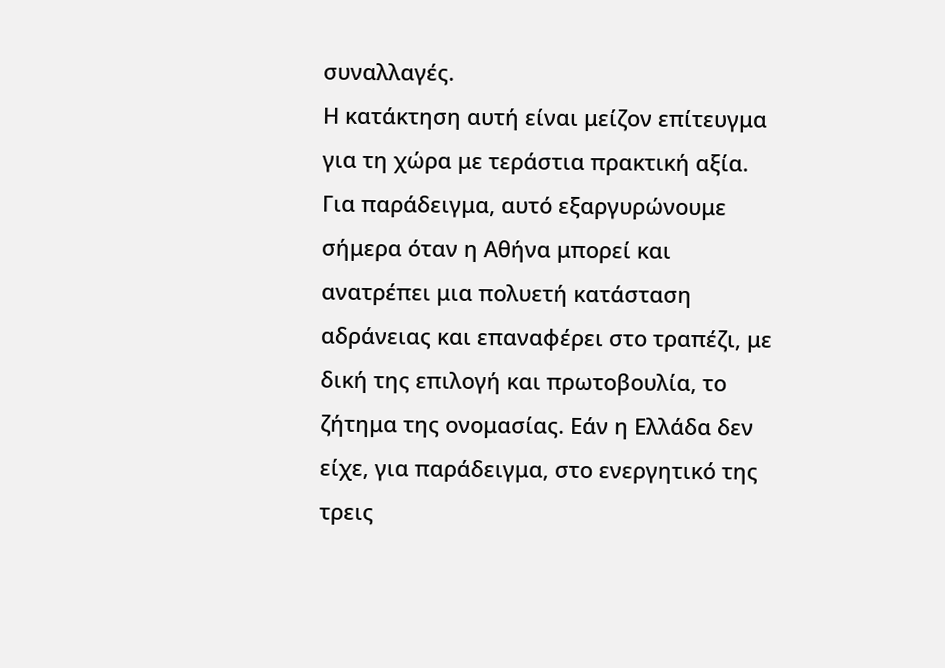συναλλαγές.
Η κατάκτηση αυτή είναι μείζον επίτευγμα για τη χώρα με τεράστια πρακτική αξία. Για παράδειγμα, αυτό εξαργυρώνουμε σήμερα όταν η Αθήνα μπορεί και ανατρέπει μια πολυετή κατάσταση αδράνειας και επαναφέρει στο τραπέζι, με δική της επιλογή και πρωτοβουλία, το ζήτημα της ονομασίας. Εάν η Ελλάδα δεν είχε, για παράδειγμα, στο ενεργητικό της τρεις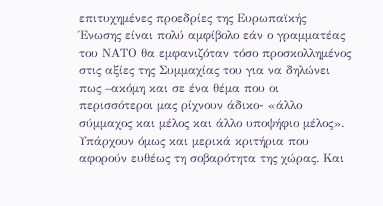επιτυχημένες προεδρίες της Ευρωπαϊκής Ένωσης είναι πολύ αμφίβολο εάν ο γραμματέας του ΝΑΤΟ θα εμφανιζόταν τόσο προσκολλημένος στις αξίες της Συμμαχίας του για να δηλώνει πως –ακόμη και σε ένα θέμα που οι περισσότεροι μας ρίχνουν άδικο- «άλλο σύμμαχος και μέλος και άλλο υποψήφιο μέλος».
Υπάρχουν όμως και μερικά κριτήρια που αφορούν ευθέως τη σοβαρότητα της χώρας. Και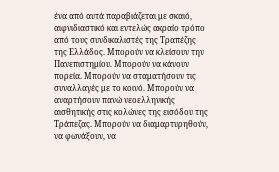ένα από αυτά παραβιάζεται με σκαιό, αιφνιδιαστικό και εντελώς ακραίο τρόπο από τους συνδικαλιστές της Τραπέζης της Ελλάδος. Μπορούν να κλείσουν την Πανεπιστημίου. Μπορούν να κάνουν πορεία. Μπορούν να σταματήσουν τις συναλλαγές με το κοινό. Μπορούν να αναρτήσουν πανώ νεοελληνικής αισθητικής στις κολώνες της εισόδου της Τράπεζας. Μπορούν να διαμαρτυρηθούν, να φωνάξουν, να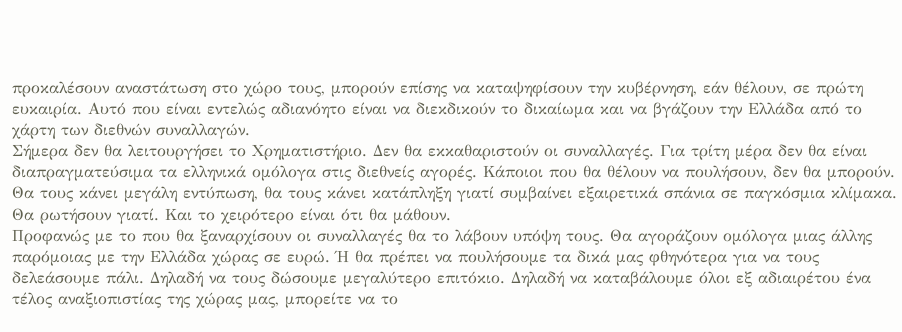προκαλέσουν αναστάτωση στο χώρο τους, μπορούν επίσης να καταψηφίσουν την κυβέρνηση, εάν θέλουν, σε πρώτη ευκαιρία. Αυτό που είναι εντελώς αδιανόητο είναι να διεκδικούν το δικαίωμα και να βγάζουν την Ελλάδα από το χάρτη των διεθνών συναλλαγών.
Σήμερα δεν θα λειτουργήσει το Χρηματιστήριο. Δεν θα εκκαθαριστούν οι συναλλαγές. Για τρίτη μέρα δεν θα είναι διαπραγματεύσιμα τα ελληνικά ομόλογα στις διεθνείς αγορές. Κάποιοι που θα θέλουν να πουλήσουν, δεν θα μπορούν. Θα τους κάνει μεγάλη εντύπωση, θα τους κάνει κατάπληξη γιατί συμβαίνει εξαιρετικά σπάνια σε παγκόσμια κλίμακα. Θα ρωτήσουν γιατί. Και το χειρότερο είναι ότι θα μάθουν.
Προφανώς με το που θα ξαναρχίσουν οι συναλλαγές θα το λάβουν υπόψη τους. Θα αγοράζουν ομόλογα μιας άλλης παρόμοιας με την Ελλάδα χώρας σε ευρώ. Ή θα πρέπει να πουλήσουμε τα δικά μας φθηνότερα για να τους δελεάσουμε πάλι. Δηλαδή να τους δώσουμε μεγαλύτερο επιτόκιο. Δηλαδή να καταβάλουμε όλοι εξ αδιαιρέτου ένα τέλος αναξιοπιστίας της χώρας μας, μπορείτε να το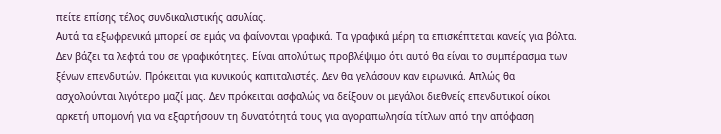πείτε επίσης τέλος συνδικαλιστικής ασυλίας.
Αυτά τα εξωφρενικά μπορεί σε εμάς να φαίνονται γραφικά. Τα γραφικά μέρη τα επισκέπτεται κανείς για βόλτα. Δεν βάζει τα λεφτά του σε γραφικότητες. Είναι απολύτως προβλέψιμο ότι αυτό θα είναι το συμπέρασμα των ξένων επενδυτών. Πρόκειται για κυνικούς καπιταλιστές. Δεν θα γελάσουν καν ειρωνικά. Απλώς θα ασχολούνται λιγότερο μαζί μας. Δεν πρόκειται ασφαλώς να δείξουν οι μεγάλοι διεθνείς επενδυτικοί οίκοι αρκετή υπομονή για να εξαρτήσουν τη δυνατότητά τους για αγοραπωλησία τίτλων από την απόφαση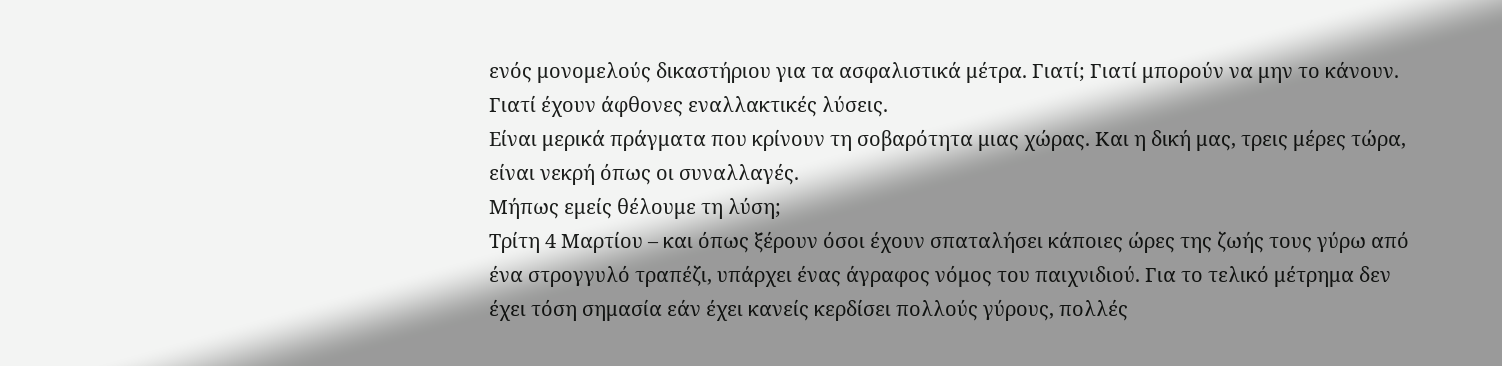ενός μονομελούς δικαστήριου για τα ασφαλιστικά μέτρα. Γιατί; Γιατί μπορούν να μην το κάνουν. Γιατί έχουν άφθονες εναλλακτικές λύσεις.
Είναι μερικά πράγματα που κρίνουν τη σοβαρότητα μιας χώρας. Και η δική μας, τρεις μέρες τώρα, είναι νεκρή όπως οι συναλλαγές.
Μήπως εμείς θέλουμε τη λύση;
Τρίτη 4 Μαρτίου – και όπως ξέρουν όσοι έχουν σπαταλήσει κάποιες ώρες της ζωής τους γύρω από ένα στρογγυλό τραπέζι, υπάρχει ένας άγραφος νόμος του παιχνιδιού. Για το τελικό μέτρημα δεν έχει τόση σημασία εάν έχει κανείς κερδίσει πολλούς γύρους, πολλές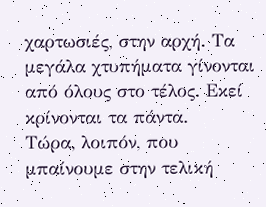χαρτωσιές, στην αρχή. Τα μεγάλα χτυπήματα γίνονται από όλους στο τέλος. Εκεί κρίνονται τα πάντα.
Τώρα, λοιπόν, που μπαίνουμε στην τελική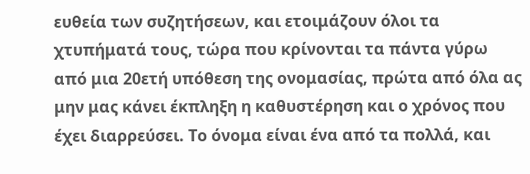ευθεία των συζητήσεων, και ετοιμάζουν όλοι τα χτυπήματά τους, τώρα που κρίνονται τα πάντα γύρω από μια 20ετή υπόθεση της ονομασίας, πρώτα από όλα ας μην μας κάνει έκπληξη η καθυστέρηση και ο χρόνος που έχει διαρρεύσει. Το όνομα είναι ένα από τα πολλά, και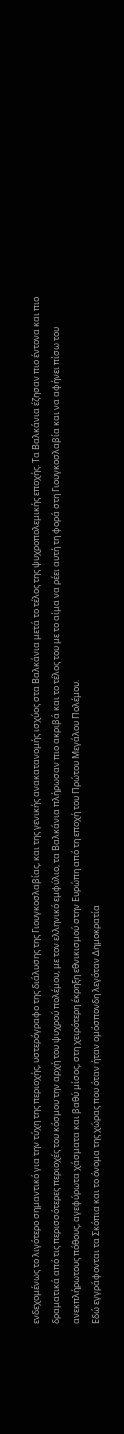ενδεχομένως το λιγότερο σημαντικό για την τύχη της περιοχής, υστερόγραφο της διάλυσης της Γιουγκοσλαβίας, και της γενικής ανακατανομής ισχύος στα Βαλκάνια μετά το τέλος της ψυχροπολεμικής εποχής. Τα Βαλκάνια έζησαν πιο έντονα και πιο δραματικά από τις περισσότερες περιοχές του κόσμου την αρχή του ψυχρού πολέμου, με τον ελληνικό εμφύλιο, τα Βαλκάνια πλήρωσαν πιο ακριβά και το τέλος του με το αίμα να ρέει αυτή τη φορά στη Γιουγκοσλαβία και να αφήνει πίσω του ανεκπλήρωτους πόθους, αγεφύρωτα χάσματα και βαθύ μίσος, στη χειρότερη έκρηξη εθνικισμού στην Ευρώπη από τη εποχή του Πρώτου Μεγάλου Πολέμου.
Εδώ εγγράφονται τα Σκόπια και το όνομα της χώρας που όταν ήταν ομόσπονδη λεγόταν Δημοκρατία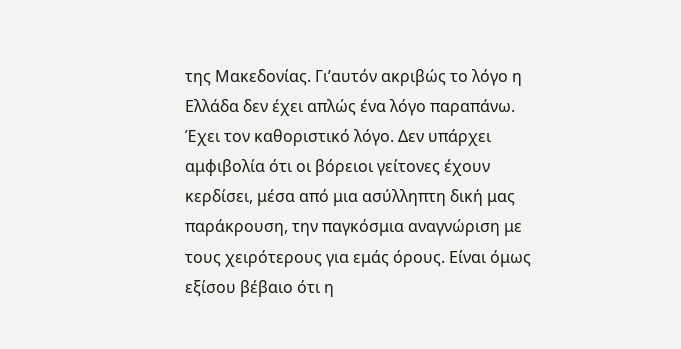της Μακεδονίας. Γι’αυτόν ακριβώς το λόγο η Ελλάδα δεν έχει απλώς ένα λόγο παραπάνω. Έχει τον καθοριστικό λόγο. Δεν υπάρχει αμφιβολία ότι οι βόρειοι γείτονες έχουν κερδίσει, μέσα από μια ασύλληπτη δική μας παράκρουση, την παγκόσμια αναγνώριση με τους χειρότερους για εμάς όρους. Είναι όμως εξίσου βέβαιο ότι η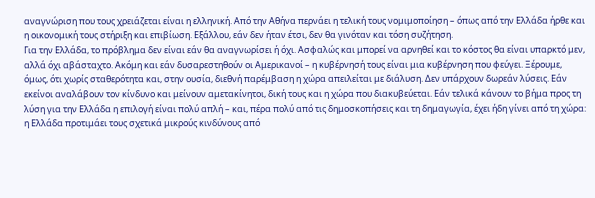αναγνώριση που τους χρειάζεται είναι η ελληνική. Από την Αθήνα περνάει η τελική τους νομιμοποίηση – όπως από την Ελλάδα ήρθε και η οικονομική τους στήριξη και επιβίωση. Εξάλλου, εάν δεν ήταν έτσι, δεν θα γινόταν και τόση συζήτηση.
Για την Ελλάδα, το πρόβλημα δεν είναι εάν θα αναγνωρίσει ή όχι. Ασφαλώς και μπορεί να αρνηθεί και το κόστος θα είναι υπαρκτό μεν, αλλά όχι αβάσταχτο. Ακόμη και εάν δυσαρεστηθούν οι Αμερικανοί – η κυβέρνησή τους είναι μια κυβέρνηση που φεύγει. Ξέρουμε, όμως, ότι χωρίς σταθερότητα και, στην ουσία, διεθνή παρέμβαση η χώρα απειλείται με διάλυση. Δεν υπάρχουν δωρεάν λύσεις. Εάν εκείνοι αναλάβουν τον κίνδυνο και μείνουν αμετακίνητοι, δική τους και η χώρα που διακυβεύεται. Εάν τελικά κάνουν το βήμα προς τη λύση για την Ελλάδα η επιλογή είναι πολύ απλή – και, πέρα πολύ από τις δημοσκοπήσεις και τη δημαγωγία, έχει ήδη γίνει από τη χώρα: η Ελλάδα προτιμάει τους σχετικά μικρούς κινδύνους από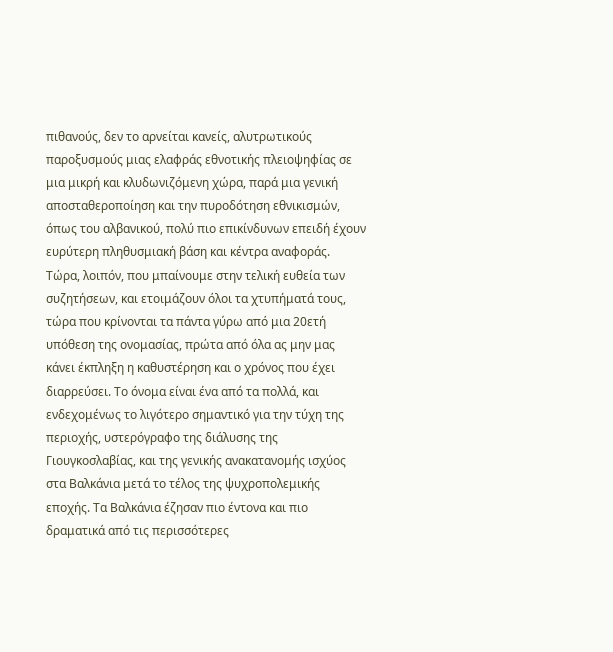πιθανούς, δεν το αρνείται κανείς, αλυτρωτικούς παροξυσμούς μιας ελαφράς εθνοτικής πλειοψηφίας σε μια μικρή και κλυδωνιζόμενη χώρα, παρά μια γενική αποσταθεροποίηση και την πυροδότηση εθνικισμών, όπως του αλβανικού, πολύ πιο επικίνδυνων επειδή έχουν ευρύτερη πληθυσμιακή βάση και κέντρα αναφοράς.
Τώρα, λοιπόν, που μπαίνουμε στην τελική ευθεία των συζητήσεων, και ετοιμάζουν όλοι τα χτυπήματά τους, τώρα που κρίνονται τα πάντα γύρω από μια 20ετή υπόθεση της ονομασίας, πρώτα από όλα ας μην μας κάνει έκπληξη η καθυστέρηση και ο χρόνος που έχει διαρρεύσει. Το όνομα είναι ένα από τα πολλά, και ενδεχομένως το λιγότερο σημαντικό για την τύχη της περιοχής, υστερόγραφο της διάλυσης της Γιουγκοσλαβίας, και της γενικής ανακατανομής ισχύος στα Βαλκάνια μετά το τέλος της ψυχροπολεμικής εποχής. Τα Βαλκάνια έζησαν πιο έντονα και πιο δραματικά από τις περισσότερες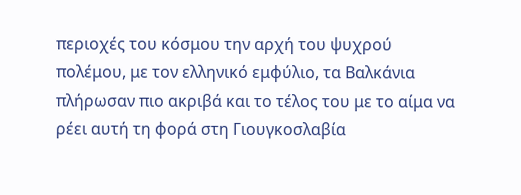περιοχές του κόσμου την αρχή του ψυχρού πολέμου, με τον ελληνικό εμφύλιο, τα Βαλκάνια πλήρωσαν πιο ακριβά και το τέλος του με το αίμα να ρέει αυτή τη φορά στη Γιουγκοσλαβία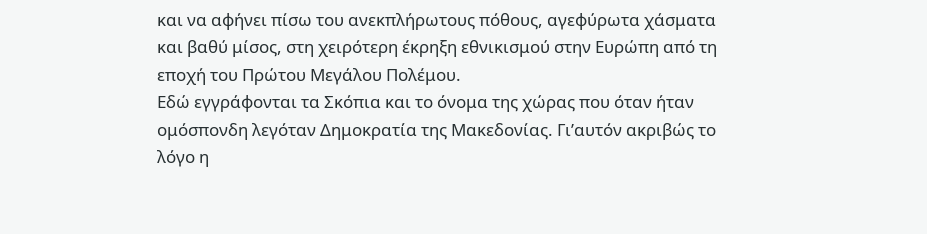και να αφήνει πίσω του ανεκπλήρωτους πόθους, αγεφύρωτα χάσματα και βαθύ μίσος, στη χειρότερη έκρηξη εθνικισμού στην Ευρώπη από τη εποχή του Πρώτου Μεγάλου Πολέμου.
Εδώ εγγράφονται τα Σκόπια και το όνομα της χώρας που όταν ήταν ομόσπονδη λεγόταν Δημοκρατία της Μακεδονίας. Γι’αυτόν ακριβώς το λόγο η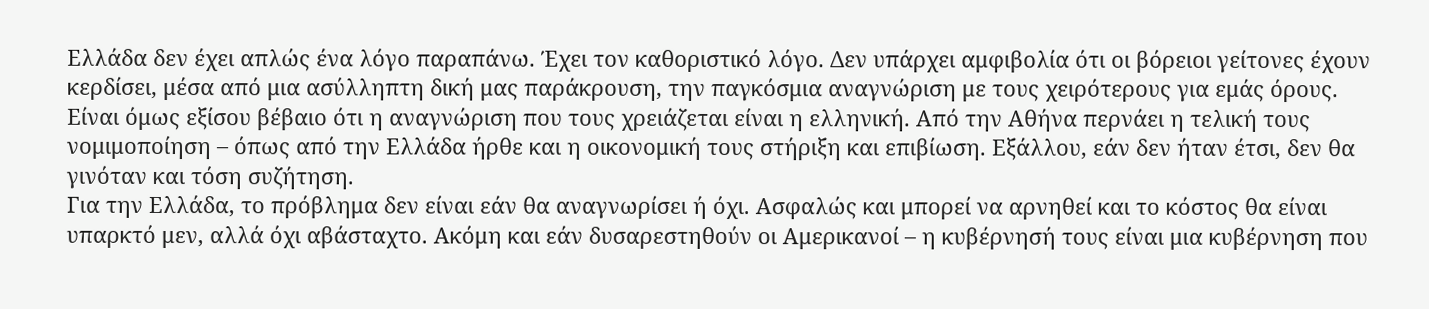Ελλάδα δεν έχει απλώς ένα λόγο παραπάνω. Έχει τον καθοριστικό λόγο. Δεν υπάρχει αμφιβολία ότι οι βόρειοι γείτονες έχουν κερδίσει, μέσα από μια ασύλληπτη δική μας παράκρουση, την παγκόσμια αναγνώριση με τους χειρότερους για εμάς όρους. Είναι όμως εξίσου βέβαιο ότι η αναγνώριση που τους χρειάζεται είναι η ελληνική. Από την Αθήνα περνάει η τελική τους νομιμοποίηση – όπως από την Ελλάδα ήρθε και η οικονομική τους στήριξη και επιβίωση. Εξάλλου, εάν δεν ήταν έτσι, δεν θα γινόταν και τόση συζήτηση.
Για την Ελλάδα, το πρόβλημα δεν είναι εάν θα αναγνωρίσει ή όχι. Ασφαλώς και μπορεί να αρνηθεί και το κόστος θα είναι υπαρκτό μεν, αλλά όχι αβάσταχτο. Ακόμη και εάν δυσαρεστηθούν οι Αμερικανοί – η κυβέρνησή τους είναι μια κυβέρνηση που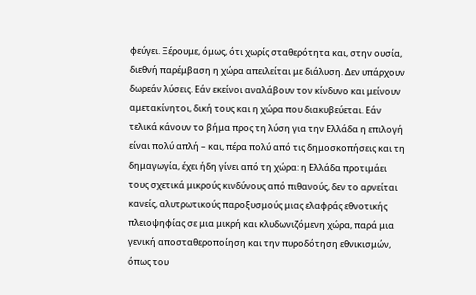φεύγει. Ξέρουμε, όμως, ότι χωρίς σταθερότητα και, στην ουσία, διεθνή παρέμβαση η χώρα απειλείται με διάλυση. Δεν υπάρχουν δωρεάν λύσεις. Εάν εκείνοι αναλάβουν τον κίνδυνο και μείνουν αμετακίνητοι, δική τους και η χώρα που διακυβεύεται. Εάν τελικά κάνουν το βήμα προς τη λύση για την Ελλάδα η επιλογή είναι πολύ απλή – και, πέρα πολύ από τις δημοσκοπήσεις και τη δημαγωγία, έχει ήδη γίνει από τη χώρα: η Ελλάδα προτιμάει τους σχετικά μικρούς κινδύνους από πιθανούς, δεν το αρνείται κανείς, αλυτρωτικούς παροξυσμούς μιας ελαφράς εθνοτικής πλειοψηφίας σε μια μικρή και κλυδωνιζόμενη χώρα, παρά μια γενική αποσταθεροποίηση και την πυροδότηση εθνικισμών, όπως του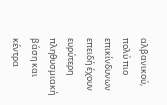αλβανικού, πολύ πιο επικίνδυνων επειδή έχουν ευρύτερη πληθυσμιακή βάση και κέντρα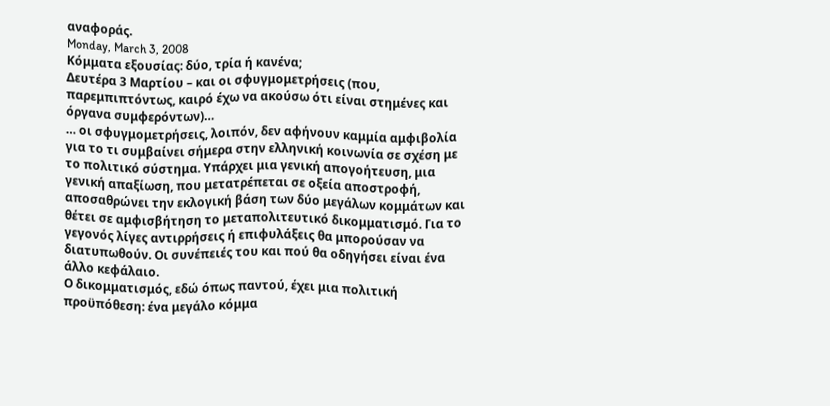αναφοράς.
Monday, March 3, 2008
Κόμματα εξουσίας: δύο, τρία ή κανένα;
Δευτέρα 3 Μαρτίου – και οι σφυγμομετρήσεις (που, παρεμπιπτόντως, καιρό έχω να ακούσω ότι είναι στημένες και όργανα συμφερόντων)…
… οι σφυγμομετρήσεις, λοιπόν, δεν αφήνουν καμμία αμφιβολία για το τι συμβαίνει σήμερα στην ελληνική κοινωνία σε σχέση με το πολιτικό σύστημα. Υπάρχει μια γενική απογοήτευση, μια γενική απαξίωση, που μετατρέπεται σε οξεία αποστροφή, αποσαθρώνει την εκλογική βάση των δύο μεγάλων κομμάτων και θέτει σε αμφισβήτηση το μεταπολιτευτικό δικομματισμό. Για το γεγονός λίγες αντιρρήσεις ή επιφυλάξεις θα μπορούσαν να διατυπωθούν. Οι συνέπειές του και πού θα οδηγήσει είναι ένα άλλο κεφάλαιο.
Ο δικομματισμός, εδώ όπως παντού, έχει μια πολιτική προϋπόθεση: ένα μεγάλο κόμμα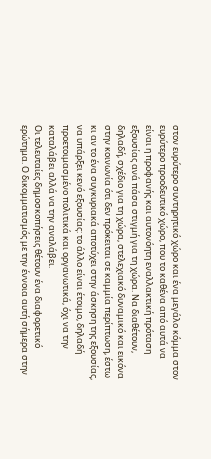στον ευρύτερο συντηρητικό χώρο και ένα μεγάλο κόμμα στον ευρύτερο προοδευτικό χώρο, που το καθένα από αυτά να είναι η προφανής και αυτονόητη εναλλακτική πρόταση εξουσίας ανά πάσα στιγμή για τη χώρα. Να διαθέτουν, δηλαδή, σχέδιο για τη χώρα, στελεχιακό δυναμικό και εικόνα στην κοινωνία ότι δεν πρόκειται σε καμμία περίπτωση, έστω κι αν το ένα συγκυριακά αποτύχει στην άσκηση της εξουσίας, να υπάρξει κενό εξουσίας: το άλλο είναι έτοιμο, δηλαδή προετοιμασμένο πολιτικά και οργανωτικά, όχι να την καταλάβει αλλά να την αναλάβει.
Οι τελευταίες δημοσκοπήσεις θέτουν ένα διαφορετικό ερώτημα. Ο δικομματισμός με την έννοια αυτή σήμερα στην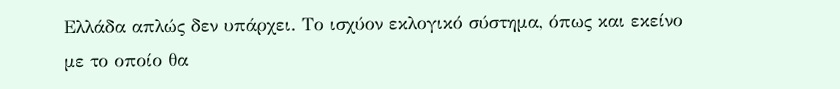Ελλάδα απλώς δεν υπάρχει. Το ισχύον εκλογικό σύστημα, όπως και εκείνο με το οποίο θα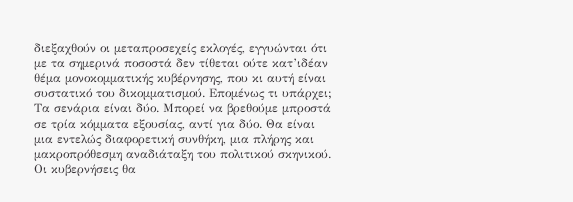διεξαχθούν οι μεταπροσεχείς εκλογές, εγγυώνται ότι με τα σημερινά ποσοστά δεν τίθεται ούτε κατ’ιδέαν θέμα μονοκομματικής κυβέρνησης, που κι αυτή είναι συστατικό του δικομματισμού. Επομένως τι υπάρχει;
Τα σενάρια είναι δύο. Μπορεί να βρεθούμε μπροστά σε τρία κόμματα εξουσίας, αντί για δύο. Θα είναι μια εντελώς διαφορετική συνθήκη, μια πλήρης και μακροπρόθεσμη αναδιάταξη του πολιτικού σκηνικού. Οι κυβερνήσεις θα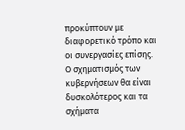προκύπτουν με διαφορετικό τρόπο και οι συνεργασίες επίσης. Ο σχηματισμός των κυβερνήσεων θα είναι δυσκολότερος και τα σχήματα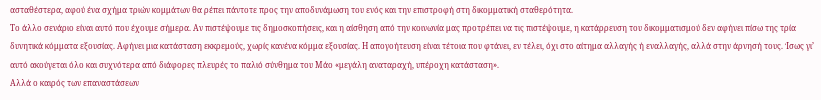ασταθέστερα, αφού ένα σχήμα τριών κομμάτων θα ρέπει πάντοτε προς την αποδυνάμωση του ενός και την επιστροφή στη δικομματική σταθερότητα.
Το άλλο σενάριο είναι αυτό που έχουμε σήμερα. Αν πιστέψουμε τις δημοσκοπήσεις, και η αίσθηση από την κοινωνία μας προτρέπει να τις πιστέψουμε, η κατάρρευση του δικομματισμού δεν αφήνει πίσω της τρία δυνητικά κόμματα εξουσίας. Αφήνει μια κατάσταση εκκρεμούς, χωρίς κανένα κόμμα εξουσίας. Η απογοήτευση είναι τέτοια που φτάνει, εν τέλει, όχι στο αίτημα αλλαγής ή εναλλαγής, αλλά στην άρνησή τους. Ίσως γι’ αυτό ακούγεται όλο και συχνότερα από διάφορες πλευρές το παλιό σύνθημα του Μάο «μεγάλη αναταραχή, υπέροχη κατάσταση».
Αλλά ο καιρός των επαναστάσεων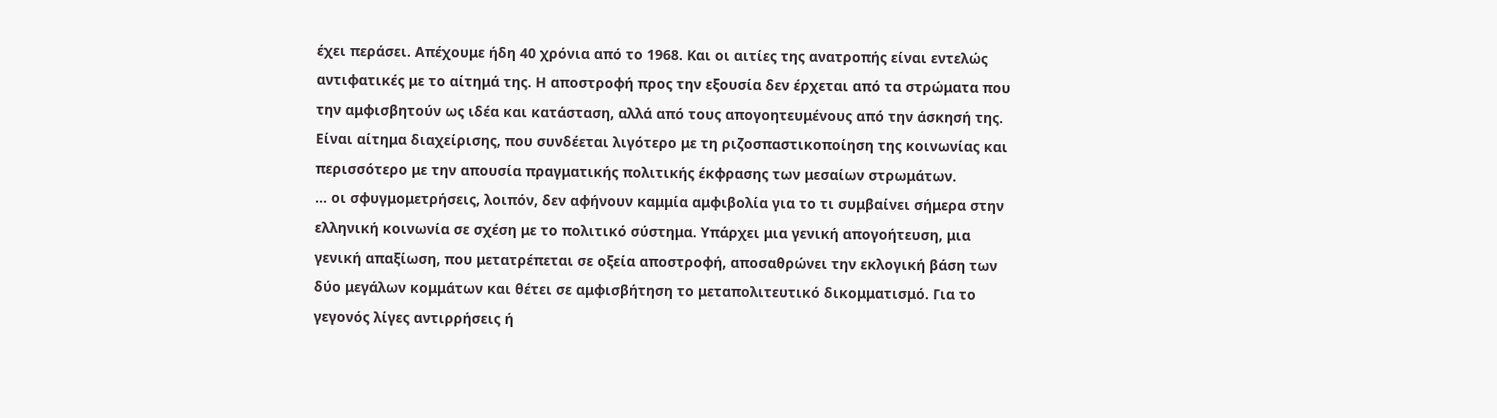έχει περάσει. Απέχουμε ήδη 40 χρόνια από το 1968. Και οι αιτίες της ανατροπής είναι εντελώς αντιφατικές με το αίτημά της. Η αποστροφή προς την εξουσία δεν έρχεται από τα στρώματα που την αμφισβητούν ως ιδέα και κατάσταση, αλλά από τους απογοητευμένους από την άσκησή της. Είναι αίτημα διαχείρισης, που συνδέεται λιγότερο με τη ριζοσπαστικοποίηση της κοινωνίας και περισσότερο με την απουσία πραγματικής πολιτικής έκφρασης των μεσαίων στρωμάτων.
… οι σφυγμομετρήσεις, λοιπόν, δεν αφήνουν καμμία αμφιβολία για το τι συμβαίνει σήμερα στην ελληνική κοινωνία σε σχέση με το πολιτικό σύστημα. Υπάρχει μια γενική απογοήτευση, μια γενική απαξίωση, που μετατρέπεται σε οξεία αποστροφή, αποσαθρώνει την εκλογική βάση των δύο μεγάλων κομμάτων και θέτει σε αμφισβήτηση το μεταπολιτευτικό δικομματισμό. Για το γεγονός λίγες αντιρρήσεις ή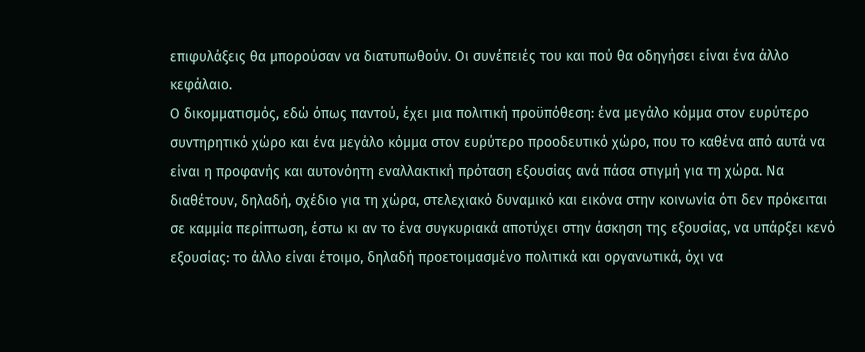επιφυλάξεις θα μπορούσαν να διατυπωθούν. Οι συνέπειές του και πού θα οδηγήσει είναι ένα άλλο κεφάλαιο.
Ο δικομματισμός, εδώ όπως παντού, έχει μια πολιτική προϋπόθεση: ένα μεγάλο κόμμα στον ευρύτερο συντηρητικό χώρο και ένα μεγάλο κόμμα στον ευρύτερο προοδευτικό χώρο, που το καθένα από αυτά να είναι η προφανής και αυτονόητη εναλλακτική πρόταση εξουσίας ανά πάσα στιγμή για τη χώρα. Να διαθέτουν, δηλαδή, σχέδιο για τη χώρα, στελεχιακό δυναμικό και εικόνα στην κοινωνία ότι δεν πρόκειται σε καμμία περίπτωση, έστω κι αν το ένα συγκυριακά αποτύχει στην άσκηση της εξουσίας, να υπάρξει κενό εξουσίας: το άλλο είναι έτοιμο, δηλαδή προετοιμασμένο πολιτικά και οργανωτικά, όχι να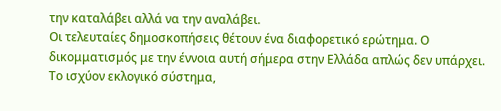την καταλάβει αλλά να την αναλάβει.
Οι τελευταίες δημοσκοπήσεις θέτουν ένα διαφορετικό ερώτημα. Ο δικομματισμός με την έννοια αυτή σήμερα στην Ελλάδα απλώς δεν υπάρχει. Το ισχύον εκλογικό σύστημα,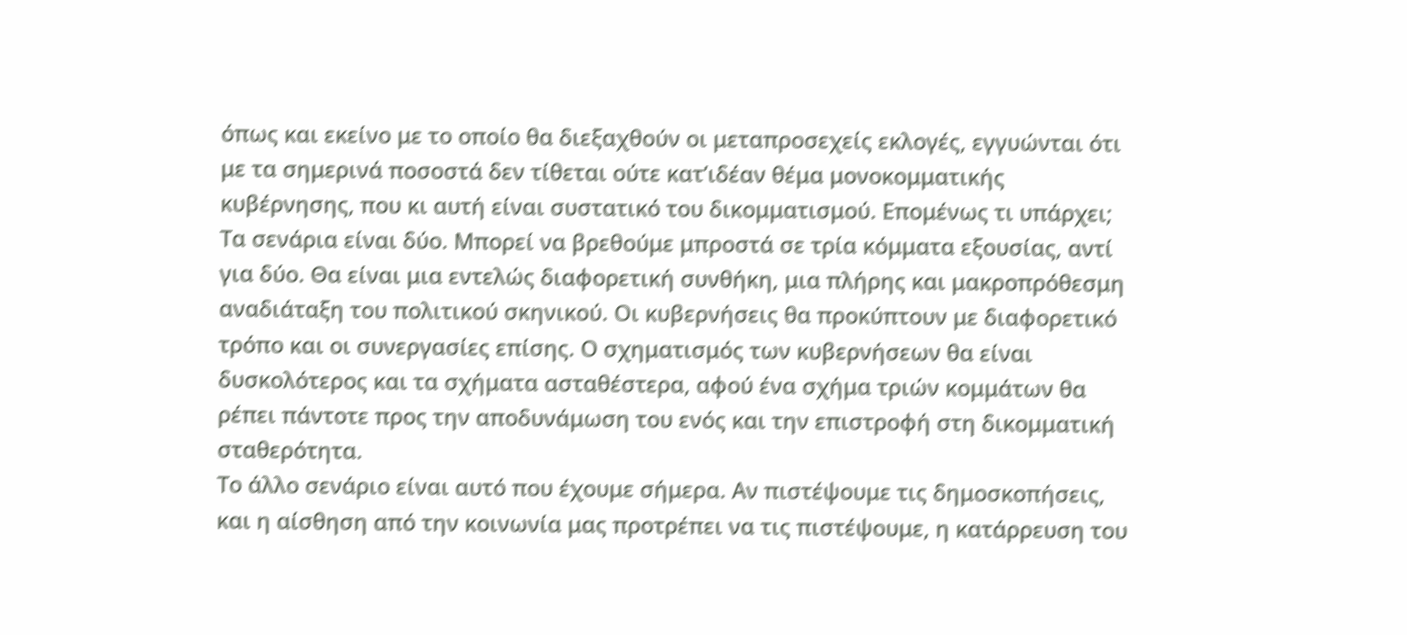όπως και εκείνο με το οποίο θα διεξαχθούν οι μεταπροσεχείς εκλογές, εγγυώνται ότι με τα σημερινά ποσοστά δεν τίθεται ούτε κατ’ιδέαν θέμα μονοκομματικής κυβέρνησης, που κι αυτή είναι συστατικό του δικομματισμού. Επομένως τι υπάρχει;
Τα σενάρια είναι δύο. Μπορεί να βρεθούμε μπροστά σε τρία κόμματα εξουσίας, αντί για δύο. Θα είναι μια εντελώς διαφορετική συνθήκη, μια πλήρης και μακροπρόθεσμη αναδιάταξη του πολιτικού σκηνικού. Οι κυβερνήσεις θα προκύπτουν με διαφορετικό τρόπο και οι συνεργασίες επίσης. Ο σχηματισμός των κυβερνήσεων θα είναι δυσκολότερος και τα σχήματα ασταθέστερα, αφού ένα σχήμα τριών κομμάτων θα ρέπει πάντοτε προς την αποδυνάμωση του ενός και την επιστροφή στη δικομματική σταθερότητα.
Το άλλο σενάριο είναι αυτό που έχουμε σήμερα. Αν πιστέψουμε τις δημοσκοπήσεις, και η αίσθηση από την κοινωνία μας προτρέπει να τις πιστέψουμε, η κατάρρευση του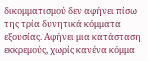δικομματισμού δεν αφήνει πίσω της τρία δυνητικά κόμματα εξουσίας. Αφήνει μια κατάσταση εκκρεμούς, χωρίς κανένα κόμμα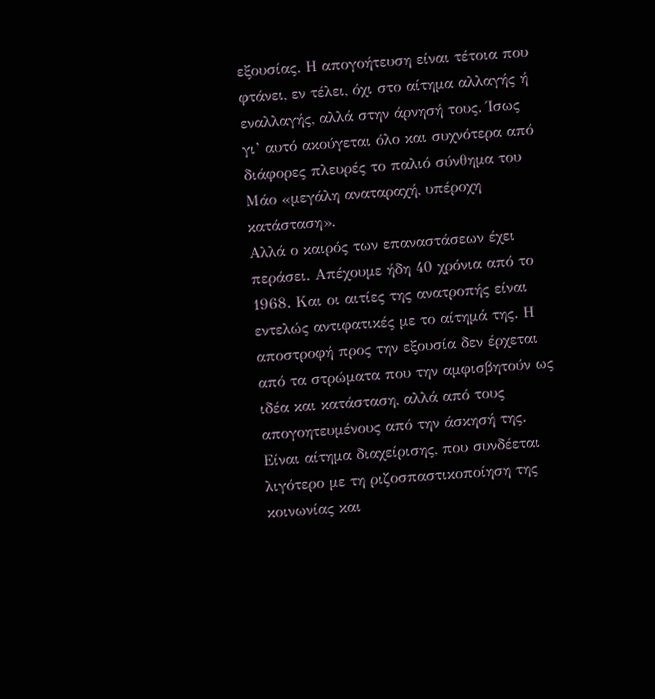εξουσίας. Η απογοήτευση είναι τέτοια που φτάνει, εν τέλει, όχι στο αίτημα αλλαγής ή εναλλαγής, αλλά στην άρνησή τους. Ίσως γι’ αυτό ακούγεται όλο και συχνότερα από διάφορες πλευρές το παλιό σύνθημα του Μάο «μεγάλη αναταραχή, υπέροχη κατάσταση».
Αλλά ο καιρός των επαναστάσεων έχει περάσει. Απέχουμε ήδη 40 χρόνια από το 1968. Και οι αιτίες της ανατροπής είναι εντελώς αντιφατικές με το αίτημά της. Η αποστροφή προς την εξουσία δεν έρχεται από τα στρώματα που την αμφισβητούν ως ιδέα και κατάσταση, αλλά από τους απογοητευμένους από την άσκησή της. Είναι αίτημα διαχείρισης, που συνδέεται λιγότερο με τη ριζοσπαστικοποίηση της κοινωνίας και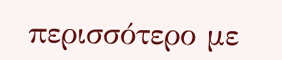περισσότερο με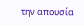την απουσία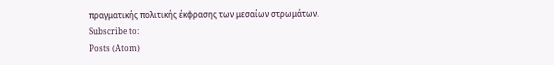πραγματικής πολιτικής έκφρασης των μεσαίων στρωμάτων.
Subscribe to:
Posts (Atom)